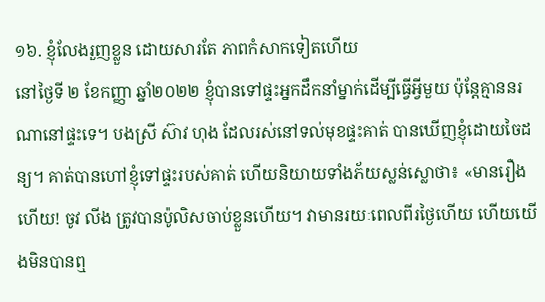១៦. ខ្ញុំលែងរួញខ្លួន ដោយសារតែ ភាពកំសាកទៀតហើយ
នៅថ្ងៃទី ២ ខែកញ្ញា ឆ្នាំ២០២២ ខ្ញុំបានទៅផ្ទះអ្នកដឹកនាំម្នាក់ដើម្បីធ្វើអ្វីមួយ ប៉ុន្តែគ្មាននរណានៅផ្ទះទេ។ បងស្រី ស៊ាវ ហុង ដែលរស់នៅទល់មុខផ្ទះគាត់ បានឃើញខ្ញុំដោយចៃដន្យ។ គាត់បានហៅខ្ញុំទៅផ្ទះរបស់គាត់ ហើយនិយាយទាំងភ័យស្លន់ស្លោថា៖ «មានរឿងហើយ! ចូវ លីង ត្រូវបានប៉ូលិសចាប់ខ្លួនហើយ។ វាមានរយៈពេលពីរថ្ងៃហើយ ហើយយើងមិនបានឮ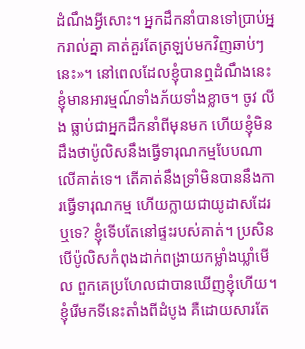ដំណឹងអ្វីសោះ។ អ្នកដឹកនាំបានទៅប្រាប់អ្នករាល់គ្នា គាត់គួរតែត្រឡប់មកវិញឆាប់ៗនេះ»។ នៅពេលដែលខ្ញុំបានឮដំណឹងនេះ ខ្ញុំមានអារម្មណ៍ទាំងភ័យទាំងខ្លាច។ ចូវ លីង ធ្លាប់ជាអ្នកដឹកនាំពីមុនមក ហើយខ្ញុំមិនដឹងថាប៉ូលិសនឹងធ្វើទារុណកម្មបែបណាលើគាត់ទេ។ តើគាត់នឹងទ្រាំមិនបាននឹងការធ្វើទារុណកម្ម ហើយក្លាយជាយូដាសដែរឬទេ? ខ្ញុំទើបតែនៅផ្ទះរបស់គាត់។ ប្រសិនបើប៉ូលិសកំពុងដាក់ពង្រាយកម្លាំងឃ្លាំមើល ពួកគេប្រហែលជាបានឃើញខ្ញុំហើយ។ ខ្ញុំរើមកទីនេះតាំងពីដំបូង គឺដោយសារតែ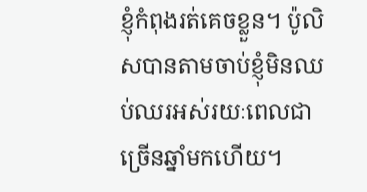ខ្ញុំកំពុងរត់គេចខ្លួន។ ប៉ូលិសបានតាមចាប់ខ្ញុំមិនឈប់ឈរអស់រយៈពេលជាច្រើនឆ្នាំមកហើយ។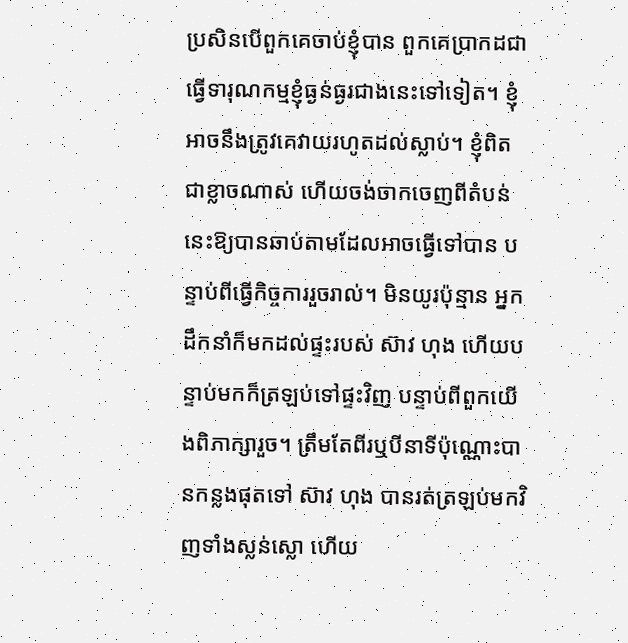ប្រសិនបើពួកគេចាប់ខ្ញុំបាន ពួកគេប្រាកដជាធ្វើទារុណកម្មខ្ញុំធ្ងន់ធ្ងរជាងនេះទៅទៀត។ ខ្ញុំអាចនឹងត្រូវគេវាយរហូតដល់ស្លាប់។ ខ្ញុំពិតជាខ្លាចណាស់ ហើយចង់ចាកចេញពីតំបន់នេះឱ្យបានឆាប់តាមដែលអាចធ្វើទៅបាន បន្ទាប់ពីធ្វើកិច្ចការរួចរាល់។ មិនយូរប៉ុន្មាន អ្នកដឹកនាំក៏មកដល់ផ្ទះរបស់ ស៊ាវ ហុង ហើយបន្ទាប់មកក៏ត្រឡប់ទៅផ្ទះវិញ បន្ទាប់ពីពួកយើងពិភាក្សារួច។ ត្រឹមតែពីរឬបីនាទីប៉ុណ្ណោះបានកន្លងផុតទៅ ស៊ាវ ហុង បានរត់ត្រឡប់មកវិញទាំងស្លន់ស្លោ ហើយ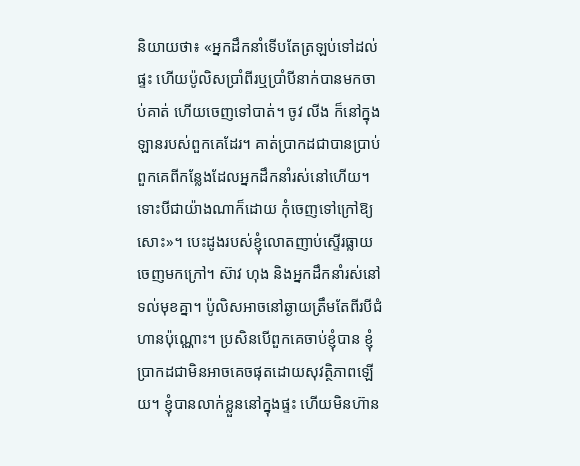និយាយថា៖ «អ្នកដឹកនាំទើបតែត្រឡប់ទៅដល់ផ្ទះ ហើយប៉ូលិសប្រាំពីរឬប្រាំបីនាក់បានមកចាប់គាត់ ហើយចេញទៅបាត់។ ចូវ លីង ក៏នៅក្នុងឡានរបស់ពួកគេដែរ។ គាត់ប្រាកដជាបានប្រាប់ពួកគេពីកន្លែងដែលអ្នកដឹកនាំរស់នៅហើយ។ ទោះបីជាយ៉ាងណាក៏ដោយ កុំចេញទៅក្រៅឱ្យសោះ»។ បេះដូងរបស់ខ្ញុំលោតញាប់ស្ទើរធ្លាយចេញមកក្រៅ។ ស៊ាវ ហុង និងអ្នកដឹកនាំរស់នៅទល់មុខគ្នា។ ប៉ូលិសអាចនៅឆ្ងាយត្រឹមតែពីរបីជំហានប៉ុណ្ណោះ។ ប្រសិនបើពួកគេចាប់ខ្ញុំបាន ខ្ញុំប្រាកដជាមិនអាចគេចផុតដោយសុវត្ថិភាពឡើយ។ ខ្ញុំបានលាក់ខ្លួននៅក្នុងផ្ទះ ហើយមិនហ៊ាន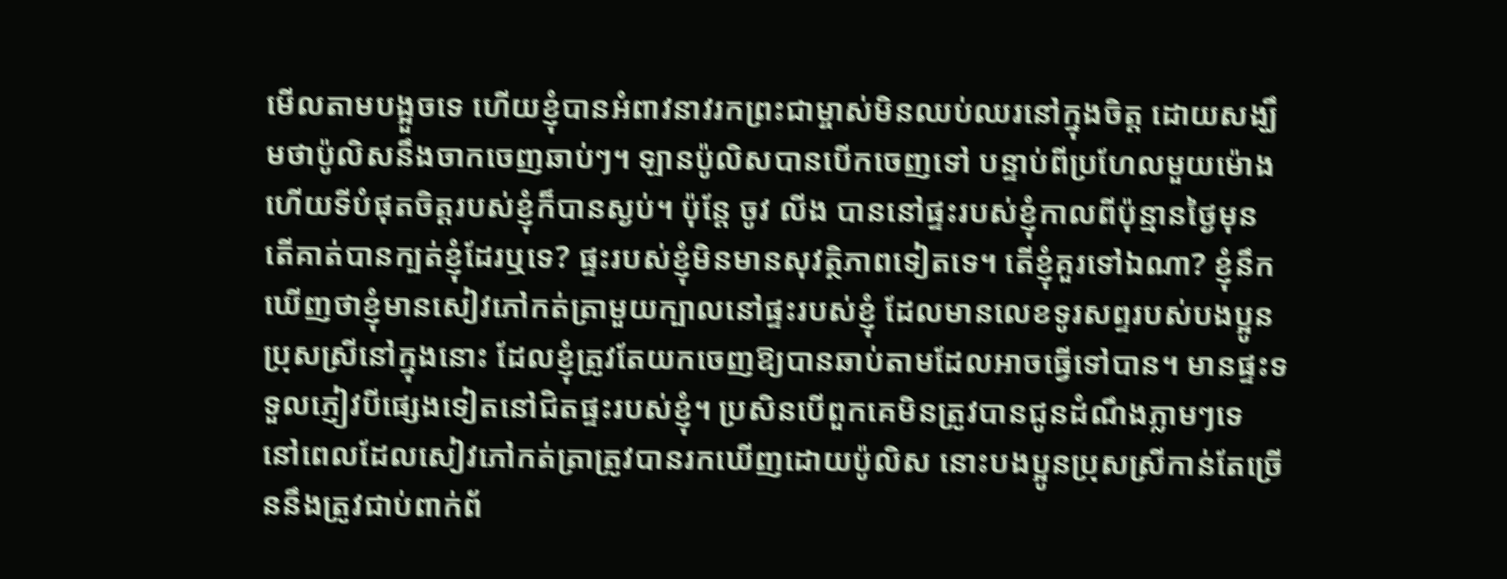មើលតាមបង្អួចទេ ហើយខ្ញុំបានអំពាវនាវរកព្រះជាម្ចាស់មិនឈប់ឈរនៅក្នុងចិត្ត ដោយសង្ឃឹមថាប៉ូលិសនឹងចាកចេញឆាប់ៗ។ ឡានប៉ូលិសបានបើកចេញទៅ បន្ទាប់ពីប្រហែលមួយម៉ោង ហើយទីបំផុតចិត្តរបស់ខ្ញុំក៏បានស្ងប់។ ប៉ុន្តែ ចូវ លីង បាននៅផ្ទះរបស់ខ្ញុំកាលពីប៉ុន្មានថ្ងៃមុន តើគាត់បានក្បត់ខ្ញុំដែរឬទេ? ផ្ទះរបស់ខ្ញុំមិនមានសុវត្ថិភាពទៀតទេ។ តើខ្ញុំគួរទៅឯណា? ខ្ញុំនឹកឃើញថាខ្ញុំមានសៀវភៅកត់ត្រាមួយក្បាលនៅផ្ទះរបស់ខ្ញុំ ដែលមានលេខទូរសព្ទរបស់បងប្អូនប្រុសស្រីនៅក្នុងនោះ ដែលខ្ញុំត្រូវតែយកចេញឱ្យបានឆាប់តាមដែលអាចធ្វើទៅបាន។ មានផ្ទះទទួលភ្ញៀវបីផ្សេងទៀតនៅជិតផ្ទះរបស់ខ្ញុំ។ ប្រសិនបើពួកគេមិនត្រូវបានជូនដំណឹងភ្លាមៗទេ នៅពេលដែលសៀវភៅកត់ត្រាត្រូវបានរកឃើញដោយប៉ូលិស នោះបងប្អូនប្រុសស្រីកាន់តែច្រើននឹងត្រូវជាប់ពាក់ព័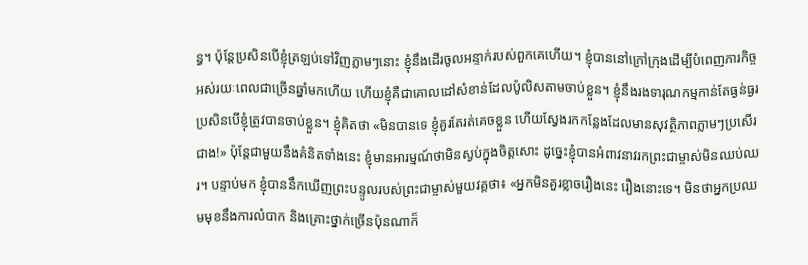ន្ធ។ ប៉ុន្តែប្រសិនបើខ្ញុំត្រឡប់ទៅវិញភ្លាមៗនោះ ខ្ញុំនឹងដើរចូលអន្ទាក់របស់ពួកគេហើយ។ ខ្ញុំបាននៅក្រៅក្រុងដើម្បីបំពេញភារកិច្ចអស់រយៈពេលជាច្រើនឆ្នាំមកហើយ ហើយខ្ញុំគឺជាគោលដៅសំខាន់ដែលប៉ូលិសតាមចាប់ខ្លួន។ ខ្ញុំនឹងរងទារុណកម្មកាន់តែធ្ងន់ធ្ងរ ប្រសិនបើខ្ញុំត្រូវបានចាប់ខ្លួន។ ខ្ញុំគិតថា «មិនបានទេ ខ្ញុំគួរតែរត់គេចខ្លួន ហើយស្វែងរកកន្លែងដែលមានសុវត្ថិភាពភ្លាមៗប្រសើរជាង!» ប៉ុន្តែជាមួយនឹងគំនិតទាំងនេះ ខ្ញុំមានអារម្មណ៍ថាមិនស្ងប់ក្នុងចិត្តសោះ ដូច្នេះខ្ញុំបានអំពាវនាវរកព្រះជាម្ចាស់មិនឈប់ឈរ។ បន្ទាប់មក ខ្ញុំបាននឹកឃើញព្រះបន្ទូលរបស់ព្រះជាម្ចាស់មួយវគ្គថា៖ «អ្នកមិនគួរខ្លាចរឿងនេះ រឿងនោះទេ។ មិនថាអ្នកប្រឈមមុខនឹងការលំបាក និងគ្រោះថ្នាក់ច្រើនប៉ុនណាក៏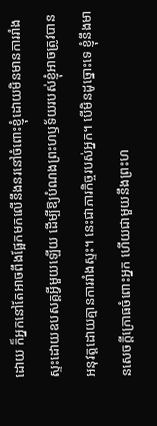ដោយ ក៏អ្នកនៅតែអាចពឹងផ្អែកមកលើនឹងនរនៅចំពោះខ្ញុំដោយមិនមានការរាំងស្ទះដោយឧបសគ្គអ្វីមួយឡើយ ដើម្បីឱ្យបំណងព្រះហឫទ័យរបស់ខ្ញុំអាចត្រូវបានអនុវត្តដោយគ្មានការរាំងស្ទះ។ នេះជាភារកិច្ចរបស់អ្នក។ បើមិនដូច្នោះទេ ខ្ញុំនឹងមានសេចក្ដីក្រោធចំពោះអ្នក ហើយជាមួយនឹងព្រះហ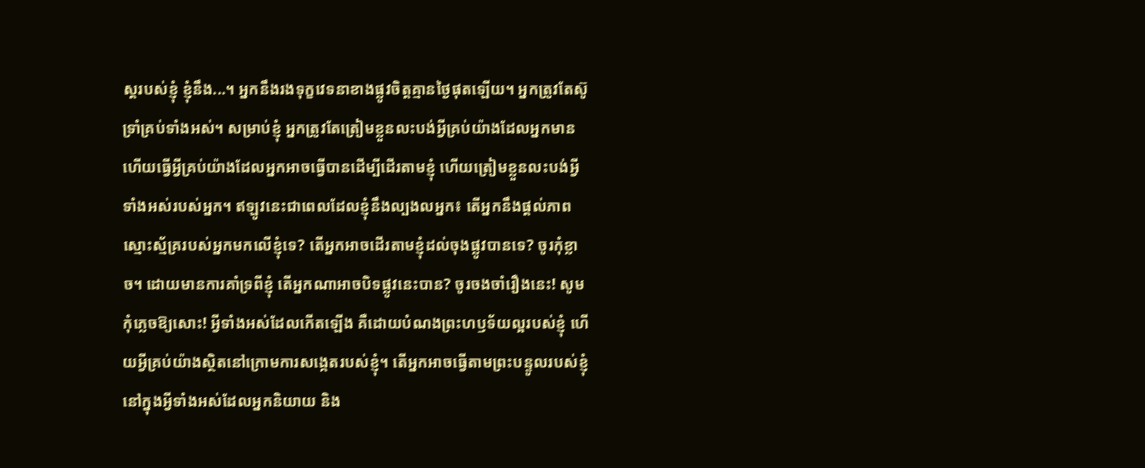ស្ដរបស់ខ្ញុំ ខ្ញុំនឹង...។ អ្នកនឹងរងទុក្ខវេទនាខាងផ្លូវចិត្តគ្មានថ្ងៃផុតឡើយ។ អ្នកត្រូវតែស៊ូទ្រាំគ្រប់ទាំងអស់។ សម្រាប់ខ្ញុំ អ្នកត្រូវតែត្រៀមខ្លួនលះបង់អ្វីគ្រប់យ៉ាងដែលអ្នកមាន ហើយធ្វើអ្វីគ្រប់យ៉ាងដែលអ្នកអាចធ្វើបានដើម្បីដើរតាមខ្ញុំ ហើយត្រៀមខ្លួនលះបង់អ្វីទាំងអស់របស់អ្នក។ ឥឡូវនេះជាពេលដែលខ្ញុំនឹងល្បងលអ្នក៖ តើអ្នកនឹងផ្តល់ភាពស្មោះស្ម័គ្ររបស់អ្នកមកលើខ្ញុំទេ? តើអ្នកអាចដើរតាមខ្ញុំដល់ចុងផ្លូវបានទេ? ចូរកុំខ្លាច។ ដោយមានការគាំទ្រពីខ្ញុំ តើអ្នកណាអាចបិទផ្លូវនេះបាន? ចូរចងចាំរឿងនេះ! សូមកុំភ្លេចឱ្យសោះ! អ្វីទាំងអស់ដែលកើតឡើង គឺដោយបំណងព្រះហឫទ័យល្អរបស់ខ្ញុំ ហើយអ្វីគ្រប់យ៉ាងស្ថិតនៅក្រោមការសង្កេតរបស់ខ្ញុំ។ តើអ្នកអាចធ្វើតាមព្រះបន្ទូលរបស់ខ្ញុំនៅក្នុងអ្វីទាំងអស់ដែលអ្នកនិយាយ និង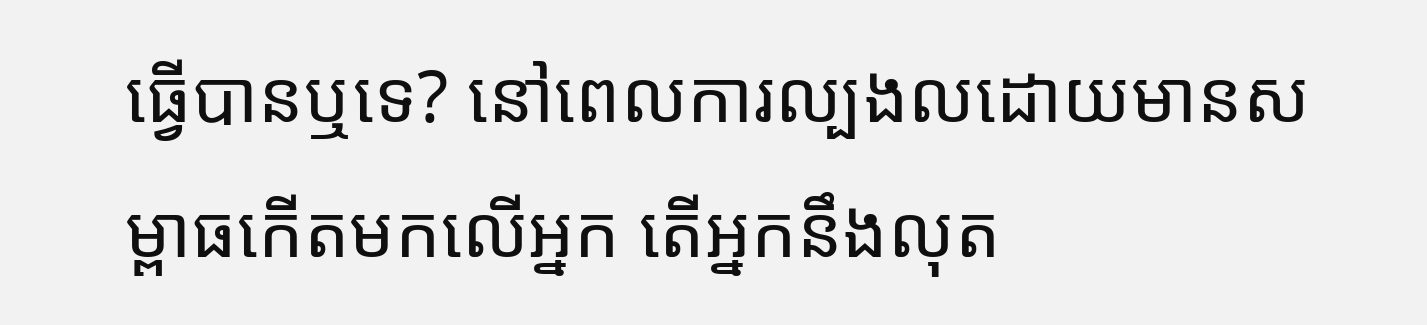ធ្វើបានឬទេ? នៅពេលការល្បងលដោយមានសម្ពាធកើតមកលើអ្នក តើអ្នកនឹងលុត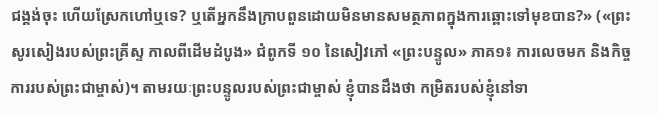ជង្គង់ចុះ ហើយស្រែកហៅឬទេ? ឬតើអ្នកនឹងក្រាបពួនដោយមិនមានសមត្ថភាពក្នុងការឆ្ពោះទៅមុខបាន?» («ព្រះសូរសៀងរបស់ព្រះគ្រីស្ទ កាលពីដើមដំបូង» ជំពូកទី ១០ នៃសៀវភៅ «ព្រះបន្ទូល» ភាគ១៖ ការលេចមក និងកិច្ចការរបស់ព្រះជាម្ចាស់)។ តាមរយៈព្រះបន្ទូលរបស់ព្រះជាម្ចាស់ ខ្ញុំបានដឹងថា កម្រិតរបស់ខ្ញុំនៅទា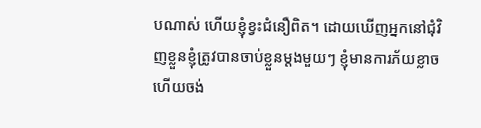បណាស់ ហើយខ្ញុំខ្វះជំនឿពិត។ ដោយឃើញអ្នកនៅជុំវិញខ្លួនខ្ញុំត្រូវបានចាប់ខ្លួនម្តងមួយៗ ខ្ញុំមានការភ័យខ្លាច ហើយចង់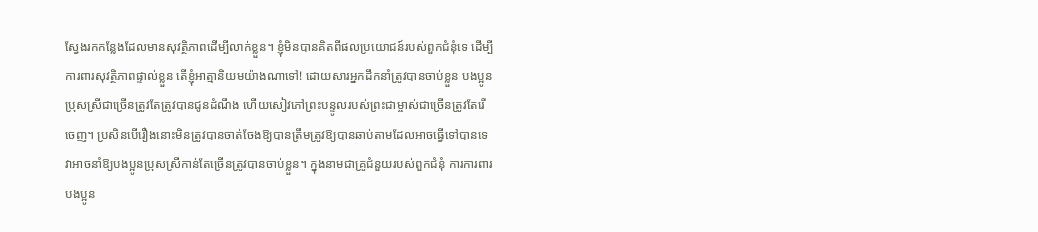ស្វែងរកកន្លែងដែលមានសុវត្ថិភាពដើម្បីលាក់ខ្លួន។ ខ្ញុំមិនបានគិតពីផលប្រយោជន៍របស់ពួកជំនុំទេ ដើម្បីការពារសុវត្ថិភាពផ្ទាល់ខ្លួន តើខ្ញុំអាត្មានិយមយ៉ាងណាទៅ! ដោយសារអ្នកដឹកនាំត្រូវបានចាប់ខ្លួន បងប្អូនប្រុសស្រីជាច្រើនត្រូវតែត្រូវបានជូនដំណឹង ហើយសៀវភៅព្រះបន្ទូលរបស់ព្រះជាម្ចាស់ជាច្រើនត្រូវតែរើចេញ។ ប្រសិនបើរឿងនោះមិនត្រូវបានចាត់ចែងឱ្យបានត្រឹមត្រូវឱ្យបានឆាប់តាមដែលអាចធ្វើទៅបានទេ វាអាចនាំឱ្យបងប្អូនប្រុសស្រីកាន់តែច្រើនត្រូវបានចាប់ខ្លួន។ ក្នុងនាមជាគ្រូជំនួយរបស់ពួកជំនុំ ការការពារបងប្អូន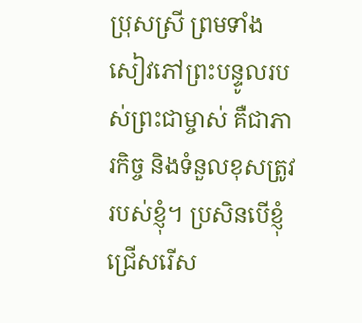ប្រុសស្រី ព្រមទាំងសៀវភៅព្រះបន្ទូលរបស់ព្រះជាម្ចាស់ គឺជាភារកិច្ច និងទំនួលខុសត្រូវរបស់ខ្ញុំ។ ប្រសិនបើខ្ញុំជ្រើសរើស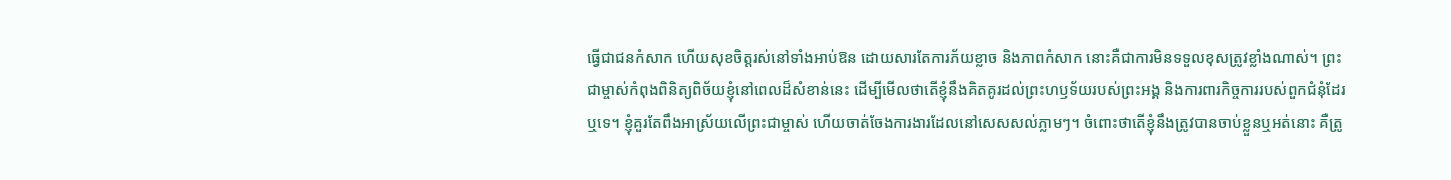ធ្វើជាជនកំសាក ហើយសុខចិត្តរស់នៅទាំងអាប់ឱន ដោយសារតែការភ័យខ្លាច និងភាពកំសាក នោះគឺជាការមិនទទួលខុសត្រូវខ្លាំងណាស់។ ព្រះជាម្ចាស់កំពុងពិនិត្យពិច័យខ្ញុំនៅពេលដ៏សំខាន់នេះ ដើម្បីមើលថាតើខ្ញុំនឹងគិតគូរដល់ព្រះហឫទ័យរបស់ព្រះអង្គ និងការពារកិច្ចការរបស់ពួកជំនុំដែរឬទេ។ ខ្ញុំគួរតែពឹងអាស្រ័យលើព្រះជាម្ចាស់ ហើយចាត់ចែងការងារដែលនៅសេសសល់ភ្លាមៗ។ ចំពោះថាតើខ្ញុំនឹងត្រូវបានចាប់ខ្លួនឬអត់នោះ គឺត្រូ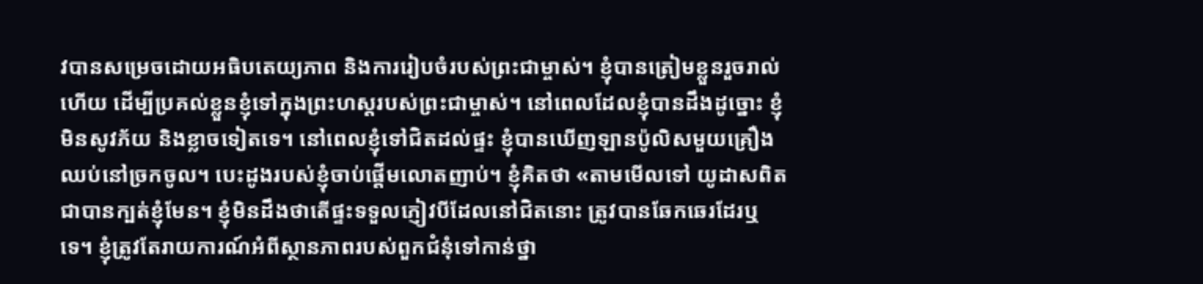វបានសម្រេចដោយអធិបតេយ្យភាព និងការរៀបចំរបស់ព្រះជាម្ចាស់។ ខ្ញុំបានត្រៀមខ្លួនរួចរាល់ហើយ ដើម្បីប្រគល់ខ្លួនខ្ញុំទៅក្នុងព្រះហស្ដរបស់ព្រះជាម្ចាស់។ នៅពេលដែលខ្ញុំបានដឹងដូច្នោះ ខ្ញុំមិនសូវភ័យ និងខ្លាចទៀតទេ។ នៅពេលខ្ញុំទៅជិតដល់ផ្ទះ ខ្ញុំបានឃើញឡានប៉ូលិសមួយគ្រឿងឈប់នៅច្រកចូល។ បេះដូងរបស់ខ្ញុំចាប់ផ្តើមលោតញាប់។ ខ្ញុំគិតថា «តាមមើលទៅ យូដាសពិតជាបានក្បត់ខ្ញុំមែន។ ខ្ញុំមិនដឹងថាតើផ្ទះទទួលភ្ញៀវបីដែលនៅជិតនោះ ត្រូវបានឆែកឆេរដែរឬទេ។ ខ្ញុំត្រូវតែរាយការណ៍អំពីស្ថានភាពរបស់ពួកជំនុំទៅកាន់ថ្នា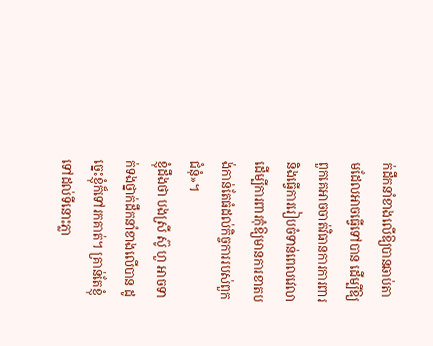ក់ដឹកនាំខាងលើឱ្យបានឆាប់តាមដែលអាចធ្វើទៅបាន ដើម្បីឱ្យពួកគេអាចចាត់វិធានការការពារ និងធ្វើការរៀបចំទាន់ពេលវេលា ដើម្បីការពារកុំឱ្យមានការខាតបង់កាន់តែធំដល់កិច្ចការរបស់ពួកជំនុំ»។
ខ្ញុំដឹងថា បងស្រី ស៊ូ ហួ អាចទាក់ទងថ្នាក់ដឹកនាំខាងលើបាន ដូច្នេះខ្ញុំក៏ទៅរកគាត់។ គ្រាន់តែខ្ញុំទៅដល់ទីនោះភ្លា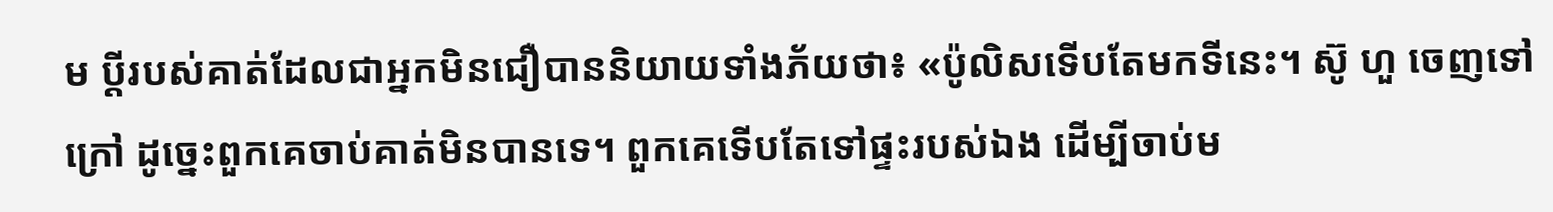ម ប្ដីរបស់គាត់ដែលជាអ្នកមិនជឿបាននិយាយទាំងភ័យថា៖ «ប៉ូលិសទើបតែមកទីនេះ។ ស៊ូ ហួ ចេញទៅក្រៅ ដូច្នេះពួកគេចាប់គាត់មិនបានទេ។ ពួកគេទើបតែទៅផ្ទះរបស់ឯង ដើម្បីចាប់ម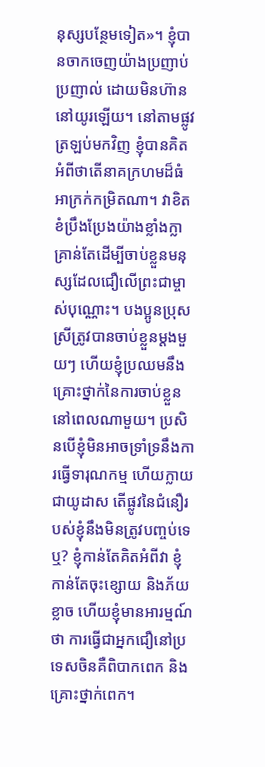នុស្សបន្ថែមទៀត»។ ខ្ញុំបានចាកចេញយ៉ាងប្រញាប់ប្រញាល់ ដោយមិនហ៊ាននៅយូរឡើយ។ នៅតាមផ្លូវត្រឡប់មកវិញ ខ្ញុំបានគិតអំពីថាតើនាគក្រហមដ៏ធំអាក្រក់កម្រិតណា។ វាខិតខំប្រឹងប្រែងយ៉ាងខ្លាំងក្លា គ្រាន់តែដើម្បីចាប់ខ្លួនមនុស្សដែលជឿលើព្រះជាម្ចាស់បុណ្ណោះ។ បងប្អូនប្រុសស្រីត្រូវបានចាប់ខ្លួនម្តងមួយៗ ហើយខ្ញុំប្រឈមនឹងគ្រោះថ្នាក់នៃការចាប់ខ្លួននៅពេលណាមួយ។ ប្រសិនបើខ្ញុំមិនអាចទ្រាំទ្រនឹងការធ្វើទារុណកម្ម ហើយក្លាយជាយូដាស តើផ្លូវនៃជំនឿរបស់ខ្ញុំនឹងមិនត្រូវបញ្ចប់ទេឬ? ខ្ញុំកាន់តែគិតអំពីវា ខ្ញុំកាន់តែចុះខ្សោយ និងភ័យខ្លាច ហើយខ្ញុំមានអារម្មណ៍ថា ការធ្វើជាអ្នកជឿនៅប្រទេសចិនគឺពិបាកពេក និងគ្រោះថ្នាក់ពេក។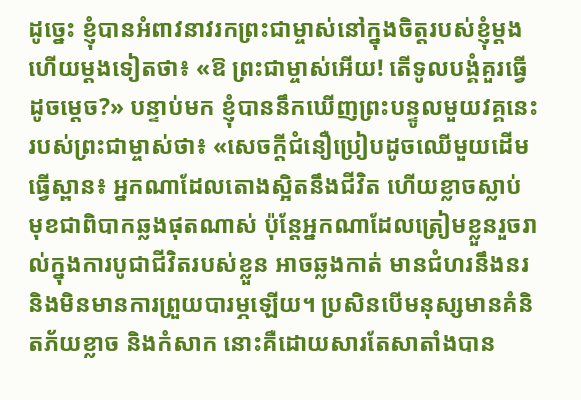ដូច្នេះ ខ្ញុំបានអំពាវនាវរកព្រះជាម្ចាស់នៅក្នុងចិត្តរបស់ខ្ញុំម្ដងហើយម្ដងទៀតថា៖ «ឱ ព្រះជាម្ចាស់អើយ! តើទូលបង្គំគួរធ្វើដូចម្ដេច?» បន្ទាប់មក ខ្ញុំបាននឹកឃើញព្រះបន្ទូលមួយវគ្គនេះរបស់ព្រះជាម្ចាស់ថា៖ «សេចក្ដីជំនឿប្រៀបដូចឈើមួយដើមធ្វើស្ពាន៖ អ្នកណាដែលតោងស្អិតនឹងជីវិត ហើយខ្លាចស្លាប់ មុខជាពិបាកឆ្លងផុតណាស់ ប៉ុន្តែអ្នកណាដែលត្រៀមខ្លួនរួចរាល់ក្នុងការបូជាជីវិតរបស់ខ្លួន អាចឆ្លងកាត់ មានជំហរនឹងនរ និងមិនមានការព្រួយបារម្ភឡើយ។ ប្រសិនបើមនុស្សមានគំនិតភ័យខ្លាច និងកំសាក នោះគឺដោយសារតែសាតាំងបាន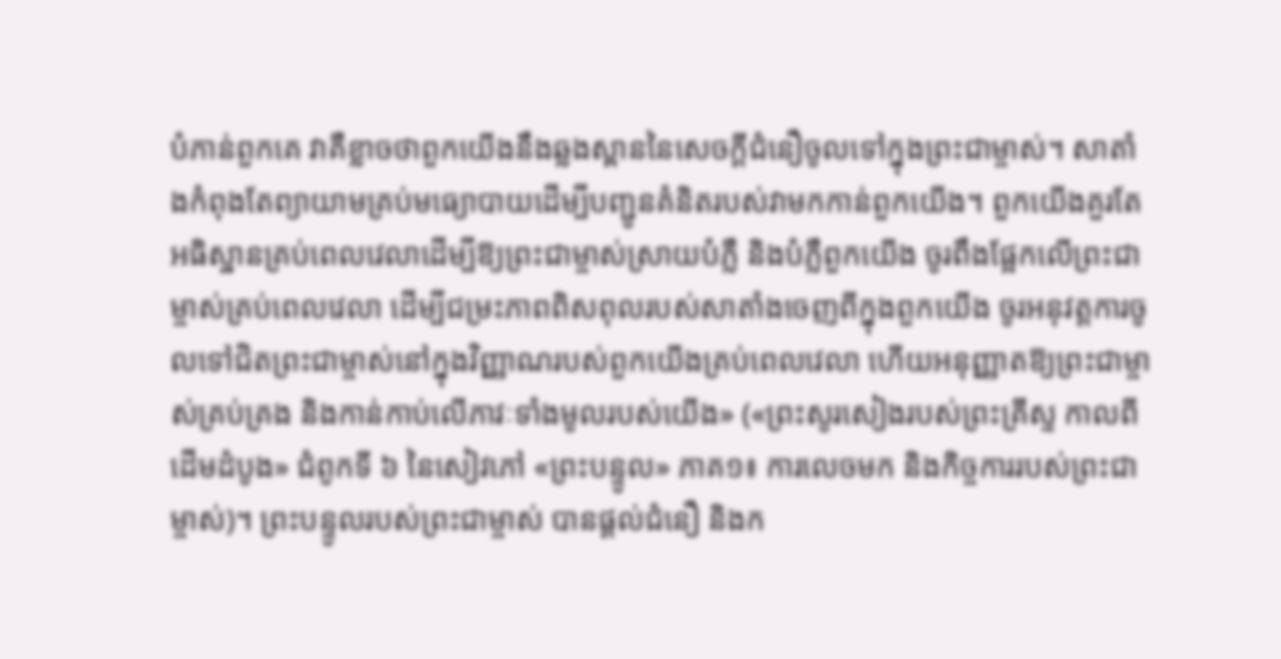បំភាន់ពួកគេ វាគឺខ្លាចថាពួកយើងនឹងឆ្លងស្ពាននៃសេចក្ដីជំនឿចូលទៅក្នុងព្រះជាម្ចាស់។ សាតាំងកំពុងតែព្យាយាមគ្រប់មធ្យោបាយដើម្បីបញ្ជូនគំនិតរបស់វាមកកាន់ពួកយើង។ ពួកយើងគួរតែអធិស្ឋានគ្រប់ពេលវេលាដើម្បីឱ្យព្រះជាម្ចាស់ស្រាយបំភ្លឺ និងបំភ្លឺពួកយើង ចូរពឹងផ្អែកលើព្រះជាម្ចាស់គ្រប់ពេលវេលា ដើម្បីជម្រះភាពពិសពុលរបស់សាតាំងចេញពីក្នុងពួកយើង ចូរអនុវត្តការចូលទៅជិតព្រះជាម្ចាស់នៅក្នុងវិញ្ញាណរបស់ពួកយើងគ្រប់ពេលវេលា ហើយអនុញ្ញាតឱ្យព្រះជាម្ចាស់គ្រប់គ្រង និងកាន់កាប់លើភាវៈទាំងមូលរបស់យើង» («ព្រះសូរសៀងរបស់ព្រះគ្រីស្ទ កាលពីដើមដំបូង» ជំពូកទី ៦ នៃសៀវភៅ «ព្រះបន្ទូល» ភាគ១៖ ការលេចមក និងកិច្ចការរបស់ព្រះជាម្ចាស់)។ ព្រះបន្ទូលរបស់ព្រះជាម្ចាស់ បានផ្តល់ជំនឿ និងក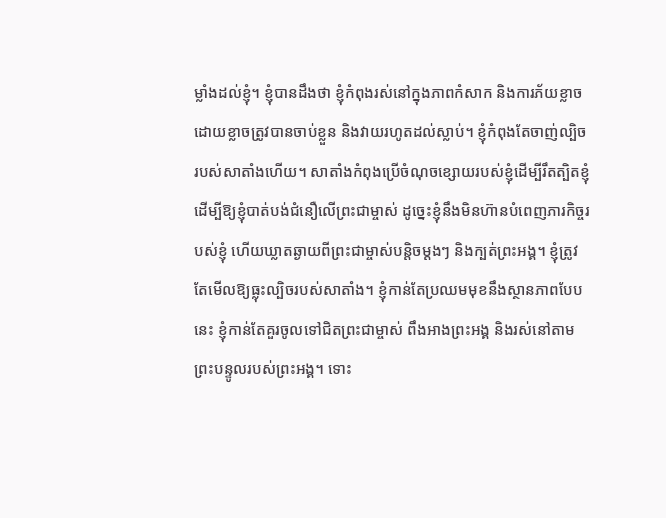ម្លាំងដល់ខ្ញុំ។ ខ្ញុំបានដឹងថា ខ្ញុំកំពុងរស់នៅក្នុងភាពកំសាក និងការភ័យខ្លាច ដោយខ្លាចត្រូវបានចាប់ខ្លួន និងវាយរហូតដល់ស្លាប់។ ខ្ញុំកំពុងតែចាញ់ល្បិចរបស់សាតាំងហើយ។ សាតាំងកំពុងប្រើចំណុចខ្សោយរបស់ខ្ញុំដើម្បីរឹតត្បិតខ្ញុំ ដើម្បីឱ្យខ្ញុំបាត់បង់ជំនឿលើព្រះជាម្ចាស់ ដូច្នេះខ្ញុំនឹងមិនហ៊ានបំពេញភារកិច្ចរបស់ខ្ញុំ ហើយឃ្លាតឆ្ងាយពីព្រះជាម្ចាស់បន្តិចម្ដងៗ និងក្បត់ព្រះអង្គ។ ខ្ញុំត្រូវតែមើលឱ្យធ្លុះល្បិចរបស់សាតាំង។ ខ្ញុំកាន់តែប្រឈមមុខនឹងស្ថានភាពបែបនេះ ខ្ញុំកាន់តែគួរចូលទៅជិតព្រះជាម្ចាស់ ពឹងអាងព្រះអង្គ និងរស់នៅតាមព្រះបន្ទូលរបស់ព្រះអង្គ។ ទោះ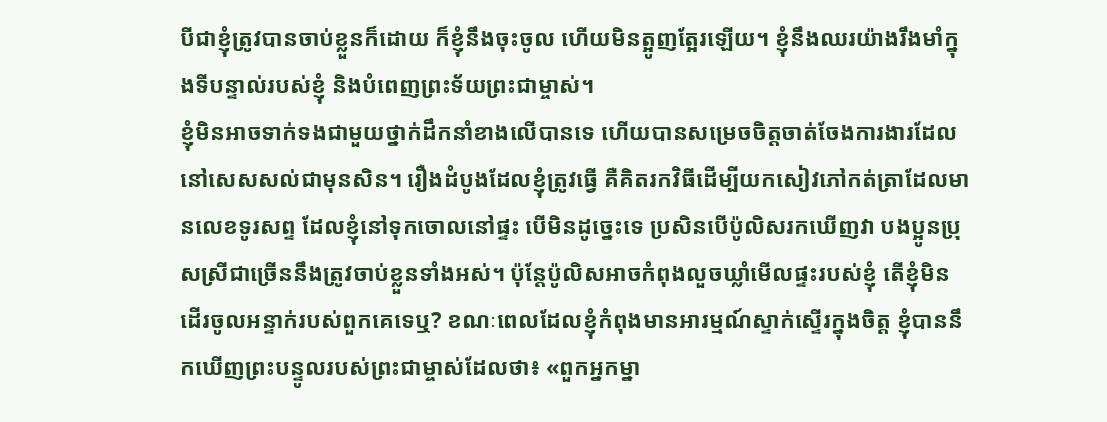បីជាខ្ញុំត្រូវបានចាប់ខ្លួនក៏ដោយ ក៏ខ្ញុំនឹងចុះចូល ហើយមិនត្អូញត្អែរឡើយ។ ខ្ញុំនឹងឈរយ៉ាងរឹងមាំក្នុងទីបន្ទាល់របស់ខ្ញុំ និងបំពេញព្រះទ័យព្រះជាម្ចាស់។
ខ្ញុំមិនអាចទាក់ទងជាមួយថ្នាក់ដឹកនាំខាងលើបានទេ ហើយបានសម្រេចចិត្តចាត់ចែងការងារដែលនៅសេសសល់ជាមុនសិន។ រឿងដំបូងដែលខ្ញុំត្រូវធ្វើ គឺគិតរកវិធីដើម្បីយកសៀវភៅកត់ត្រាដែលមានលេខទូរសព្ទ ដែលខ្ញុំនៅទុកចោលនៅផ្ទះ បើមិនដូច្នេះទេ ប្រសិនបើប៉ូលិសរកឃើញវា បងប្អូនប្រុសស្រីជាច្រើននឹងត្រូវចាប់ខ្លួនទាំងអស់។ ប៉ុន្តែប៉ូលិសអាចកំពុងលួចឃ្លាំមើលផ្ទះរបស់ខ្ញុំ តើខ្ញុំមិនដើរចូលអន្ទាក់របស់ពួកគេទេឬ? ខណៈពេលដែលខ្ញុំកំពុងមានអារម្មណ៍ស្ទាក់ស្ទើរក្នុងចិត្ត ខ្ញុំបាននឹកឃើញព្រះបន្ទូលរបស់ព្រះជាម្ចាស់ដែលថា៖ «ពួកអ្នកម្នា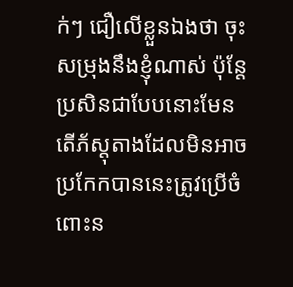ក់ៗ ជឿលើខ្លួនឯងថា ចុះសម្រុងនឹងខ្ញុំណាស់ ប៉ុន្តែប្រសិនជាបែបនោះមែន តើភ័ស្តុតាងដែលមិនអាចប្រកែកបាននេះត្រូវប្រើចំពោះន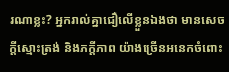រណាខ្លះ? អ្នករាល់គ្នាជឿលើខ្លួនឯងថា មានសេចក្ដីស្មោះត្រង់ និងភក្ដីភាព យ៉ាងច្រើនអនេកចំពោះ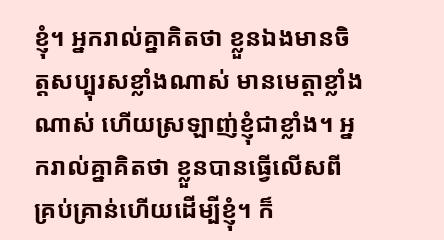ខ្ញុំ។ អ្នករាល់គ្នាគិតថា ខ្លួនឯងមានចិត្តសប្បុរសខ្លាំងណាស់ មានមេត្តាខ្លាំងណាស់ ហើយស្រឡាញ់ខ្ញុំជាខ្លាំង។ អ្នករាល់គ្នាគិតថា ខ្លួនបានធ្វើលើសពីគ្រប់គ្រាន់ហើយដើម្បីខ្ញុំ។ ក៏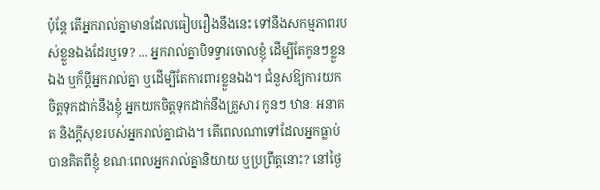ប៉ុន្តែ តើអ្នករាល់គ្នាមានដែលធៀបរឿងនឹងនេះ ទៅនឹងសកម្មភាពរបស់ខ្លួនឯងដែរឬទេ? ... អ្នករាល់គ្នាបិទទ្វារចោលខ្ញុំ ដើម្បីតែកូនៗខ្លួនឯង ឬក៏ប្ដីអ្នករាល់គ្នា ឬដើម្បីតែការពារខ្លួនឯង។ ជំនួសឱ្យការយកចិត្តទុកដាក់នឹងខ្ញុំ អ្នកយកចិត្តទុកដាក់នឹងគ្រួសារ កូនៗ ឋានៈ អនាគត និងក្ដីសុខរបស់អ្នករាល់គ្នាជាង។ តើពេលណាទៅដែលអ្នកធ្លាប់បានគិតពីខ្ញុំ ខណៈពេលអ្នករាល់គ្នានិយាយ ឬប្រព្រឹត្តនោះ? នៅថ្ងៃ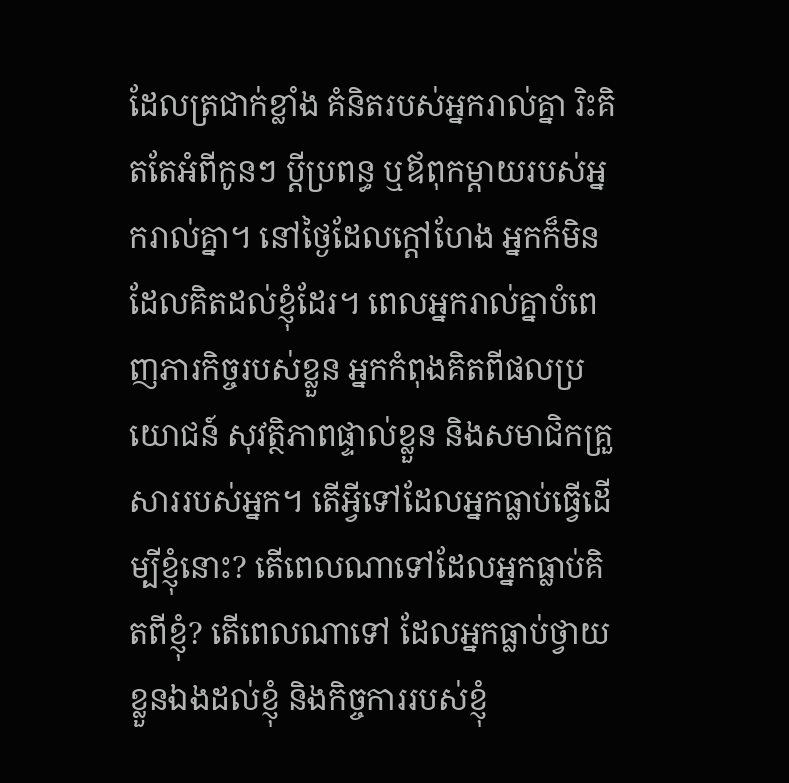ដែលត្រជាក់ខ្លាំង គំនិតរបស់អ្នករាល់គ្នា រិះគិតតែអំពីកូនៗ ប្ដីប្រពន្ធ ឬឪពុកម្ដាយរបស់អ្នករាល់គ្នា។ នៅថ្ងៃដែលក្ដៅហែង អ្នកក៏មិនដែលគិតដល់ខ្ញុំដែរ។ ពេលអ្នករាល់គ្នាបំពេញភារកិច្ចរបស់ខ្លួន អ្នកកំពុងគិតពីផលប្រយោជន៍ សុវត្ថិភាពផ្ទាល់ខ្លួន និងសមាជិកគ្រួសាររបស់អ្នក។ តើអ្វីទៅដែលអ្នកធ្លាប់ធ្វើដើម្បីខ្ញុំនោះ? តើពេលណាទៅដែលអ្នកធ្លាប់គិតពីខ្ញុំ? តើពេលណាទៅ ដែលអ្នកធ្លាប់ថ្វាយខ្លួនឯងដល់ខ្ញុំ និងកិច្ចការរបស់ខ្ញុំ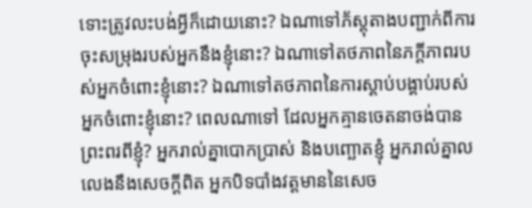ទោះត្រូវលះបង់អ្វីក៏ដោយនោះ? ឯណាទៅភ័ស្តុតាងបញ្ជាក់ពីការចុះសម្រុងរបស់អ្នកនឹងខ្ញុំនោះ? ឯណាទៅតថភាពនៃភក្ដីភាពរបស់អ្នកចំពោះខ្ញុំនោះ? ឯណាទៅតថភាពនៃការស្ដាប់បង្គាប់របស់អ្នកចំពោះខ្ញុំនោះ? ពេលណាទៅ ដែលអ្នកគ្មានចេតនាចង់បានព្រះពរពីខ្ញុំ? អ្នករាល់គ្នាបោកប្រាស់ និងបញ្ឆោតខ្ញុំ អ្នករាល់គ្នាលលេងនឹងសេចក្ដីពិត អ្នកបិទបាំងវត្តមាននៃសេច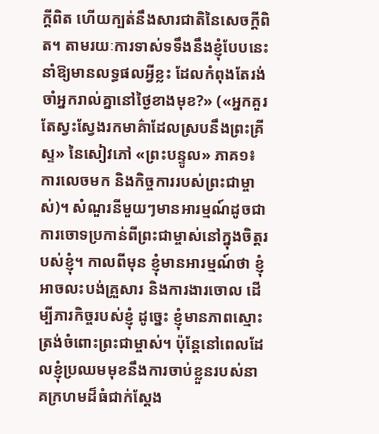ក្ដីពិត ហើយក្បត់នឹងសារជាតិនៃសេចក្ដីពិត។ តាមរយៈការទាស់ទទឹងនឹងខ្ញុំបែបនេះ នាំឱ្យមានលទ្ធផលអ្វីខ្លះ ដែលកំពុងតែរង់ចាំអ្នករាល់គ្នានៅថ្ងៃខាងមុខ?» («អ្នកគួរតែស្វះស្វែងរកមាគ៌ាដែលស្របនឹងព្រះគ្រីស្ទ» នៃសៀវភៅ «ព្រះបន្ទូល» ភាគ១៖ ការលេចមក និងកិច្ចការរបស់ព្រះជាម្ចាស់)។ សំណួរនីមួយៗមានអារម្មណ៍ដូចជាការចោទប្រកាន់ពីព្រះជាម្ចាស់នៅក្នុងចិត្តរបស់ខ្ញុំ។ កាលពីមុន ខ្ញុំមានអារម្មណ៍ថា ខ្ញុំអាចលះបង់គ្រួសារ និងការងារចោល ដើម្បីភារកិច្ចរបស់ខ្ញុំ ដូច្នេះ ខ្ញុំមានភាពស្មោះត្រង់ចំពោះព្រះជាម្ចាស់។ ប៉ុន្តែនៅពេលដែលខ្ញុំប្រឈមមុខនឹងការចាប់ខ្លួនរបស់នាគក្រហមដ៏ធំជាក់ស្ដែង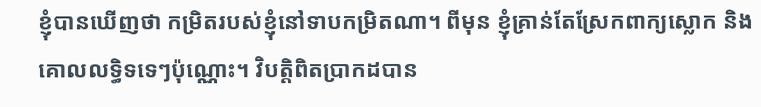ខ្ញុំបានឃើញថា កម្រិតរបស់ខ្ញុំនៅទាបកម្រិតណា។ ពីមុន ខ្ញុំគ្រាន់តែស្រែកពាក្យស្លោក និងគោលលទ្ធិទទេៗប៉ុណ្ណោះ។ វិបត្តិពិតប្រាកដបាន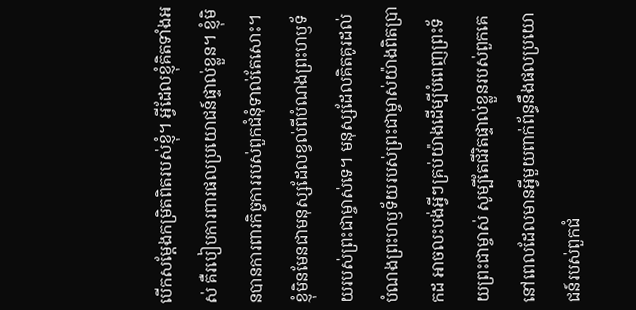បើកសម្ដែងកម្រិតពិតរបស់ខ្ញុំ។ អ្វីដែលខ្ញុំគិតទាំងអស់ គឺរបៀបការពារផលប្រយោជន៍ផ្ទាល់ខ្លួន។ ខ្ញុំមិនបានការពារកិច្ចការរបស់ពួកជំនុំទាល់តែសោះ។ ខ្ញុំមិនមែនជាមនុស្សដែលខ្វល់ពីបំណងព្រះហឫទ័យរបស់ព្រះជាម្ចាស់ទេ។ មនុស្សដែលគិតគូរដល់បំណងព្រះហឫទ័យរបស់ព្រះជាម្ចាស់យ៉ាងពិតប្រាកដ អាចលះបង់អ្វីៗគ្រប់យ៉ាងដើម្បីបំពេញព្រះទ័យព្រះជាម្ចាស់ សូម្បីតែជីវិតផ្ទាល់ខ្លួនរបស់ពួកគេ នៅពេលដែលមានអ្វីមួយពាក់ព័ន្ធនឹងផលប្រយោជន៍របស់ពួកជំ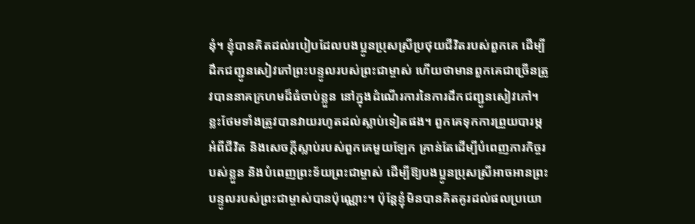នុំ។ ខ្ញុំបានគិតដល់របៀបដែលបងប្អូនប្រុសស្រីប្រថុយជីវិតរបស់ពួកគេ ដើម្បីដឹកជញ្ជូនសៀវភៅព្រះបន្ទូលរបស់ព្រះជាម្ចាស់ ហើយថាមានពួកគេជាច្រើនត្រូវបាននាគក្រហមដ៏ធំចាប់ខ្លួន នៅក្នុងដំណើរការនៃការដឹកជញ្ជូនសៀវភៅ។ ខ្លះថែមទាំងត្រូវបានវាយរហូតដល់ស្លាប់ទៀតផង។ ពួកគេទុកការព្រួយបារម្ភអំពីជីវិត និងសេចក្ដីស្លាប់របស់ពួកគេមួយឡែក គ្រាន់តែដើម្បីបំពេញភារកិច្ចរបស់ខ្លួន និងបំពេញព្រះទ័យព្រះជាម្ចាស់ ដើម្បីឱ្យបងប្អូនប្រុសស្រីអាចអានព្រះបន្ទូលរបស់ព្រះជាម្ចាស់បានប៉ុណ្ណោះ។ ប៉ុន្តែខ្ញុំមិនបានគិតគូរដល់ផលប្រយោ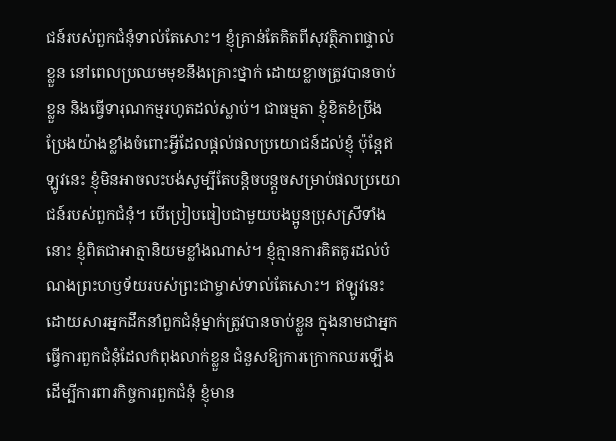ជន៍របស់ពួកជំនុំទាល់តែសោះ។ ខ្ញុំគ្រាន់តែគិតពីសុវត្ថិភាពផ្ទាល់ខ្លួន នៅពេលប្រឈមមុខនឹងគ្រោះថ្នាក់ ដោយខ្លាចត្រូវបានចាប់ខ្លួន និងធ្វើទារុណកម្មរហូតដល់ស្លាប់។ ជាធម្មតា ខ្ញុំខិតខំប្រឹងប្រែងយ៉ាងខ្លាំងចំពោះអ្វីដែលផ្តល់ផលប្រយោជន៍ដល់ខ្ញុំ ប៉ុន្តែឥឡូវនេះ ខ្ញុំមិនអាចលះបង់សូម្បីតែបន្តិចបន្តួចសម្រាប់ផលប្រយោជន៍របស់ពួកជំនុំ។ បើប្រៀបធៀបជាមួយបងប្អូនប្រុសស្រីទាំងនោះ ខ្ញុំពិតជាអាត្មានិយមខ្លាំងណាស់។ ខ្ញុំគ្មានការគិតគូរដល់បំណងព្រះហឫទ័យរបស់ព្រះជាម្ចាស់ទាល់តែសោះ។ ឥឡូវនេះ ដោយសារអ្នកដឹកនាំពួកជំនុំម្នាក់ត្រូវបានចាប់ខ្លួន ក្នុងនាមជាអ្នកធ្វើការពួកជំនុំដែលកំពុងលាក់ខ្លួន ជំនួសឱ្យការក្រោកឈរឡើងដើម្បីការពារកិច្ចការពួកជំនុំ ខ្ញុំមាន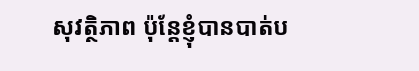សុវត្ថិភាព ប៉ុន្តែខ្ញុំបានបាត់ប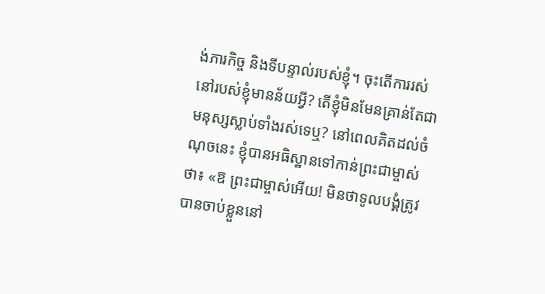ង់ភារកិច្ច និងទីបន្ទាល់របស់ខ្ញុំ។ ចុះតើការរស់នៅរបស់ខ្ញុំមានន័យអ្វី? តើខ្ញុំមិនមែនគ្រាន់តែជាមនុស្សស្លាប់ទាំងរស់ទេឬ? នៅពេលគិតដល់ចំណុចនេះ ខ្ញុំបានអធិស្ឋានទៅកាន់ព្រះជាម្ចាស់ថា៖ «ឱ ព្រះជាម្ចាស់អើយ! មិនថាទូលបង្គំត្រូវបានចាប់ខ្លួននៅ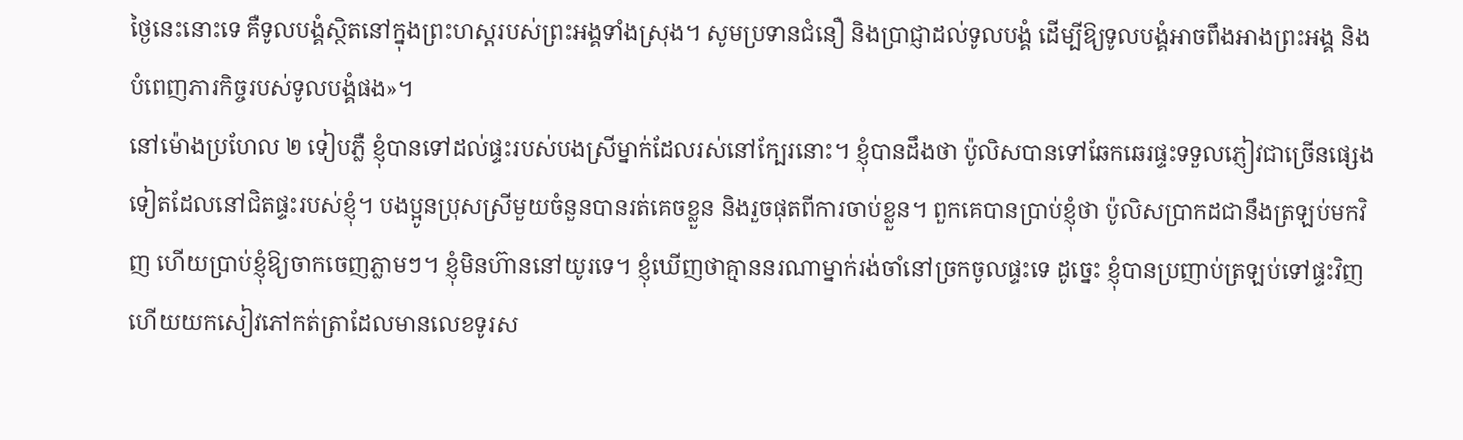ថ្ងៃនេះនោះទេ គឺទូលបង្គំស្ថិតនៅក្នុងព្រះហស្ដរបស់ព្រះអង្គទាំងស្រុង។ សូមប្រទានជំនឿ និងប្រាជ្ញាដល់ទូលបង្គំ ដើម្បីឱ្យទូលបង្គំអាចពឹងអាងព្រះអង្គ និងបំពេញភារកិច្ចរបស់ទូលបង្គំផង»។
នៅម៉ោងប្រហែល ២ ទៀបភ្លឺ ខ្ញុំបានទៅដល់ផ្ទះរបស់បងស្រីម្នាក់ដែលរស់នៅក្បែរនោះ។ ខ្ញុំបានដឹងថា ប៉ូលិសបានទៅឆែកឆេរផ្ទះទទួលភ្ញៀវជាច្រើនផ្សេងទៀតដែលនៅជិតផ្ទះរបស់ខ្ញុំ។ បងប្អូនប្រុសស្រីមួយចំនួនបានរត់គេចខ្លួន និងរួចផុតពីការចាប់ខ្លួន។ ពួកគេបានប្រាប់ខ្ញុំថា ប៉ូលិសប្រាកដជានឹងត្រឡប់មកវិញ ហើយប្រាប់ខ្ញុំឱ្យចាកចេញភ្លាមៗ។ ខ្ញុំមិនហ៊ាននៅយូរទេ។ ខ្ញុំឃើញថាគ្មាននរណាម្នាក់រង់ចាំនៅច្រកចូលផ្ទះទេ ដូច្នេះ ខ្ញុំបានប្រញាប់ត្រឡប់ទៅផ្ទះវិញ ហើយយកសៀវភៅកត់ត្រាដែលមានលេខទូរស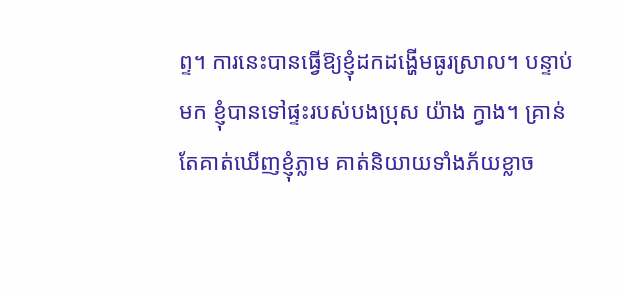ព្ទ។ ការនេះបានធ្វើឱ្យខ្ញុំដកដង្ហើមធូរស្រាល។ បន្ទាប់មក ខ្ញុំបានទៅផ្ទះរបស់បងប្រុស យ៉ាង ក្វាង។ គ្រាន់តែគាត់ឃើញខ្ញុំភ្លាម គាត់និយាយទាំងភ័យខ្លាច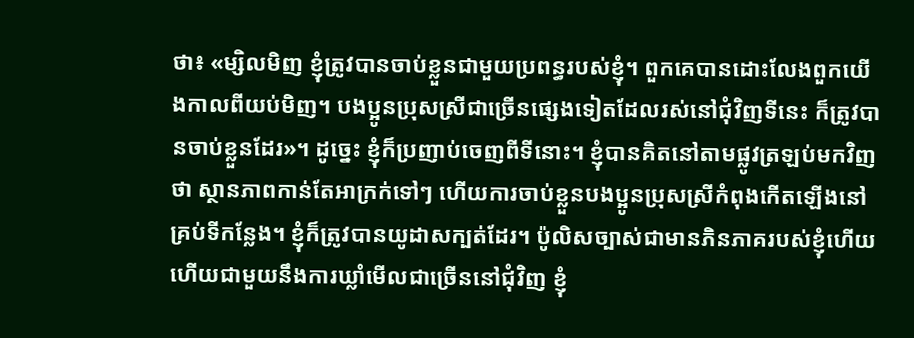ថា៖ «ម្សិលមិញ ខ្ញុំត្រូវបានចាប់ខ្លួនជាមួយប្រពន្ធរបស់ខ្ញុំ។ ពួកគេបានដោះលែងពួកយើងកាលពីយប់មិញ។ បងប្អូនប្រុសស្រីជាច្រើនផ្សេងទៀតដែលរស់នៅជុំវិញទីនេះ ក៏ត្រូវបានចាប់ខ្លួនដែរ»។ ដូច្នេះ ខ្ញុំក៏ប្រញាប់ចេញពីទីនោះ។ ខ្ញុំបានគិតនៅតាមផ្លូវត្រឡប់មកវិញថា ស្ថានភាពកាន់តែអាក្រក់ទៅៗ ហើយការចាប់ខ្លួនបងប្អូនប្រុសស្រីកំពុងកើតឡើងនៅគ្រប់ទីកន្លែង។ ខ្ញុំក៏ត្រូវបានយូដាសក្បត់ដែរ។ ប៉ូលិសច្បាស់ជាមានភិនភាគរបស់ខ្ញុំហើយ ហើយជាមួយនឹងការឃ្លាំមើលជាច្រើននៅជុំវិញ ខ្ញុំ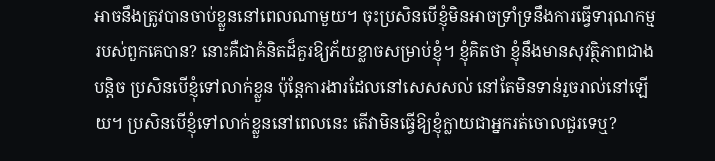អាចនឹងត្រូវបានចាប់ខ្លួននៅពេលណាមួយ។ ចុះប្រសិនបើខ្ញុំមិនអាចទ្រាំទ្រនឹងការធ្វើទារុណកម្មរបស់ពួកគេបាន? នោះគឺជាគំនិតដ៏គួរឱ្យភ័យខ្លាចសម្រាប់ខ្ញុំ។ ខ្ញុំគិតថា ខ្ញុំនឹងមានសុវត្ថិភាពជាងបន្តិច ប្រសិនបើខ្ញុំទៅលាក់ខ្លួន ប៉ុន្តែការងារដែលនៅសេសសល់ នៅតែមិនទាន់រួចរាល់នៅឡើយ។ ប្រសិនបើខ្ញុំទៅលាក់ខ្លួននៅពេលនេះ តើវាមិនធ្វើឱ្យខ្ញុំក្លាយជាអ្នករត់ចោលជួរទេឬ?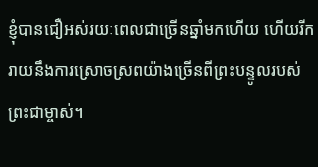ខ្ញុំបានជឿអស់រយៈពេលជាច្រើនឆ្នាំមកហើយ ហើយរីករាយនឹងការស្រោចស្រពយ៉ាងច្រើនពីព្រះបន្ទូលរបស់ព្រះជាម្ចាស់។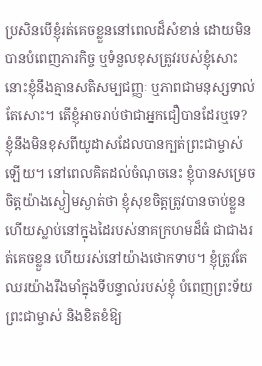ប្រសិនបើខ្ញុំរត់គេចខ្លួននៅពេលដ៏សំខាន់ ដោយមិនបានបំពេញភារកិច្ច ឬទំនួលខុសត្រូវរបស់ខ្ញុំសោះ នោះខ្ញុំនឹងគ្មានសតិសម្បជញ្ញៈ ឬភាពជាមនុស្សទាល់តែសោះ។ តើខ្ញុំអាចរាប់ថាជាអ្នកជឿបានដែរឬទេ? ខ្ញុំនឹងមិនខុសពីយូដាសដែលបានក្បត់ព្រះជាម្ចាស់ឡើយ។ នៅពេលគិតដល់ចំណុចនេះ ខ្ញុំបានសម្រេចចិត្តយ៉ាងស្ងៀមស្ងាត់ថា ខ្ញុំសុខចិត្តត្រូវបានចាប់ខ្លួន ហើយស្លាប់នៅក្នុងដៃរបស់នាគក្រហមដ៏ធំ ជាជាងរត់គេចខ្លួន ហើយរស់នៅយ៉ាងថោកទាប។ ខ្ញុំត្រូវតែឈរយ៉ាងរឹងមាំក្នុងទីបន្ទាល់របស់ខ្ញុំ បំពេញព្រះទ័យព្រះជាម្ចាស់ និងខិតខំឱ្យ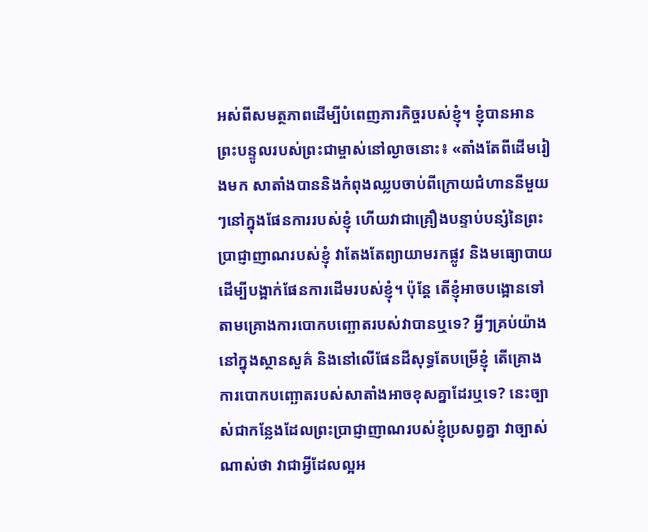អស់ពីសមត្ថភាពដើម្បីបំពេញភារកិច្ចរបស់ខ្ញុំ។ ខ្ញុំបានអានព្រះបន្ទូលរបស់ព្រះជាម្ចាស់នៅល្ងាចនោះ៖ «តាំងតែពីដើមរៀងមក សាតាំងបាននិងកំពុងឈ្លបចាប់ពីក្រោយជំហាននីមួយៗនៅក្នុងផែនការរបស់ខ្ញុំ ហើយវាជាគ្រឿងបន្ទាប់បន្សំនៃព្រះប្រាជ្ញាញាណរបស់ខ្ញុំ វាតែងតែព្យាយាមរកផ្លូវ និងមធ្យោបាយដើម្បីបង្អាក់ផែនការដើមរបស់ខ្ញុំ។ ប៉ុន្តែ តើខ្ញុំអាចបង្អោនទៅតាមគ្រោងការបោកបញ្ឆោតរបស់វាបានឬទេ? អ្វីៗគ្រប់យ៉ាងនៅក្នុងស្ថានសួគ៌ និងនៅលើផែនដីសុទ្ធតែបម្រើខ្ញុំ តើគ្រោងការបោកបញ្ឆោតរបស់សាតាំងអាចខុសគ្នាដែរឬទេ? នេះច្បាស់ជាកន្លែងដែលព្រះប្រាជ្ញាញាណរបស់ខ្ញុំប្រសព្វគ្នា វាច្បាស់ណាស់ថា វាជាអ្វីដែលល្អអ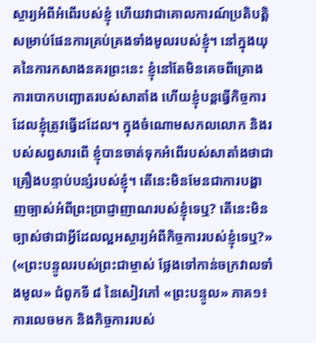ស្ចារ្យអំពីអំពើរបស់ខ្ញុំ ហើយវាជាគោលការណ៍ប្រតិបត្តិសម្រាប់ផែនការគ្រប់គ្រងទាំងមូលរបស់ខ្ញុំ។ នៅក្នុងយុគនៃការកសាងនគរព្រះនេះ ខ្ញុំនៅតែមិនគេចពីគ្រោងការបោកបញ្ឆោតរបស់សាតាំង ហើយខ្ញុំបន្តធ្វើកិច្ចការដែលខ្ញុំត្រូវធ្វើដដែល។ ក្នុងចំណោមសកលលោក និងរបស់សព្វសារពើ ខ្ញុំបានចាត់ទុកអំពើរបស់សាតាំងថាជាគ្រឿងបន្ទាប់បន្សំរបស់ខ្ញុំ។ តើនេះមិនមែនជាការបង្ហាញច្បាស់អំពីព្រះប្រាជ្ញាញាណរបស់ខ្ញុំទេឬ? តើនេះមិនច្បាស់ថាជាអ្វីដែលល្អអស្ចារ្យអំពីកិច្ចការរបស់ខ្ញុំទេឬ?» («ព្រះបន្ទូលរបស់ព្រះជាម្ចាស់ ថ្លែងទៅកាន់ចក្រវាលទាំងមូល» ជំពូកទី ៨ នៃសៀវភៅ «ព្រះបន្ទូល» ភាគ១៖ ការលេចមក និងកិច្ចការរបស់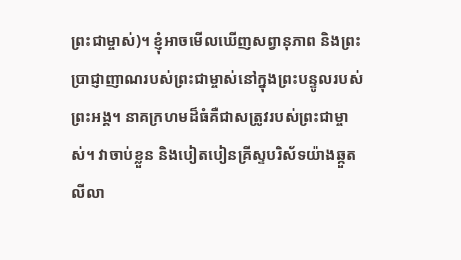ព្រះជាម្ចាស់)។ ខ្ញុំអាចមើលឃើញសព្វានុភាព និងព្រះប្រាជ្ញាញាណរបស់ព្រះជាម្ចាស់នៅក្នុងព្រះបន្ទូលរបស់ព្រះអង្គ។ នាគក្រហមដ៏ធំគឺជាសត្រូវរបស់ព្រះជាម្ចាស់។ វាចាប់ខ្លួន និងបៀតបៀនគ្រីស្ទបរិស័ទយ៉ាងឆ្កួតលីលា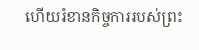ហើយរំខានកិច្ចការរបស់ព្រះ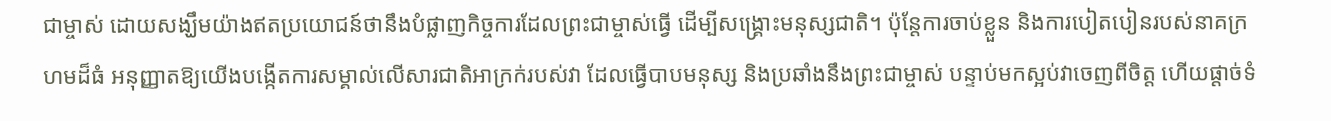ជាម្ចាស់ ដោយសង្ឃឹមយ៉ាងឥតប្រយោជន៍ថានឹងបំផ្លាញកិច្ចការដែលព្រះជាម្ចាស់ធ្វើ ដើម្បីសង្រ្គោះមនុស្សជាតិ។ ប៉ុន្តែការចាប់ខ្លួន និងការបៀតបៀនរបស់នាគក្រហមដ៏ធំ អនុញ្ញាតឱ្យយើងបង្កើតការសម្គាល់លើសារជាតិអាក្រក់របស់វា ដែលធ្វើបាបមនុស្ស និងប្រឆាំងនឹងព្រះជាម្ចាស់ បន្ទាប់មកស្អប់វាចេញពីចិត្ត ហើយផ្ដាច់ទំ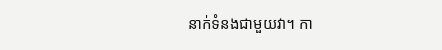នាក់ទំនងជាមួយវា។ កា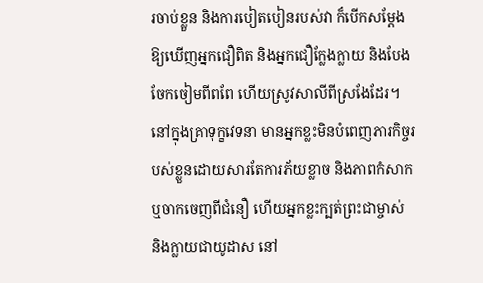រចាប់ខ្លួន និងការបៀតបៀនរបស់វា ក៏បើកសម្ដែងឱ្យឃើញអ្នកជឿពិត និងអ្នកជឿក្លែងក្លាយ និងបែងចែកចៀមពីពពែ ហើយស្រូវសាលីពីស្រងែដែរ។ នៅក្នុងគ្រាទុក្ខវេទនា មានអ្នកខ្លះមិនបំពេញភារកិច្ចរបស់ខ្លួនដោយសារតែការភ័យខ្លាច និងភាពកំសាក ឬចាកចេញពីជំនឿ ហើយអ្នកខ្លះក្បត់ព្រះជាម្ចាស់ និងក្លាយជាយូដាស នៅ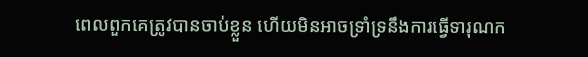ពេលពួកគេត្រូវបានចាប់ខ្លួន ហើយមិនអាចទ្រាំទ្រនឹងការធ្វើទារុណក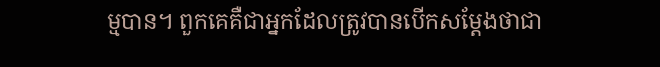ម្មបាន។ ពួកគេគឺជាអ្នកដែលត្រូវបានបើកសម្ដែងថាជា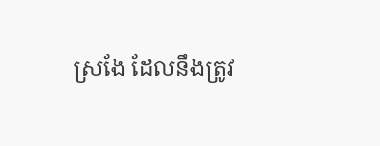ស្រងែ ដែលនឹងត្រូវ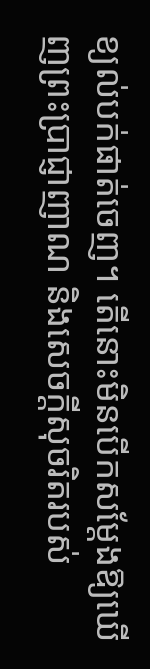ខ្យល់បក់ផាត់ចេញ។ តើនោះមិនបើកសម្ដែងឱ្យឃើញព្រះប្រាជ្ញាញាណ និងសេចក្ដីសុចរិតរបស់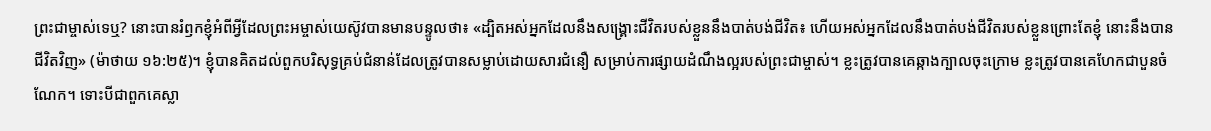ព្រះជាម្ចាស់ទេឬ? នោះបានរំឭកខ្ញុំអំពីអ្វីដែលព្រះអម្ចាស់យេស៊ូវបានមានបន្ទូលថា៖ «ដ្បិតអស់អ្នកដែលនឹងសង្គ្រោះជីវិតរបស់ខ្លួននឹងបាត់បង់ជីវិត៖ ហើយអស់អ្នកដែលនឹងបាត់បង់ជីវិតរបស់ខ្លួនព្រោះតែខ្ញុំ នោះនឹងបានជីវិតវិញ» (ម៉ាថាយ ១៦:២៥)។ ខ្ញុំបានគិតដល់ពួកបរិសុទ្ធគ្រប់ជំនាន់ដែលត្រូវបានសម្លាប់ដោយសារជំនឿ សម្រាប់ការផ្សាយដំណឹងល្អរបស់ព្រះជាម្ចាស់។ ខ្លះត្រូវបានគេឆ្កាងក្បាលចុះក្រោម ខ្លះត្រូវបានគេហែកជាបួនចំណែក។ ទោះបីជាពួកគេស្លា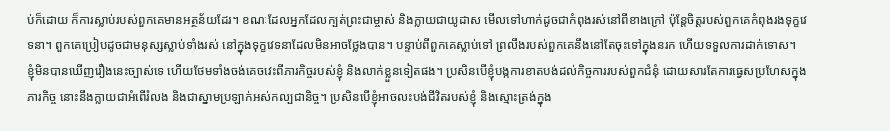ប់ក៏ដោយ ក៏ការស្លាប់របស់ពួកគេមានអត្ថន័យដែរ។ ខណៈដែលអ្នកដែលក្បត់ព្រះជាម្ចាស់ និងក្លាយជាយូដាស មើលទៅហាក់ដូចជាកំពុងរស់នៅពីខាងក្រៅ ប៉ុន្តែចិត្តរបស់ពួកគេកំពុងរងទុក្ខវេទនា។ ពួកគេប្រៀបដូចជាមនុស្សស្លាប់ទាំងរស់ នៅក្នុងទុក្ខវេទនាដែលមិនអាចថ្លែងបាន។ បន្ទាប់ពីពួកគេស្លាប់ទៅ ព្រលឹងរបស់ពួកគេនឹងនៅតែចុះទៅក្នុងនរក ហើយទទួលការដាក់ទោស។ ខ្ញុំមិនបានឃើញរឿងនេះច្បាស់ទេ ហើយថែមទាំងចង់គេចវេះពីភារកិច្ចរបស់ខ្ញុំ និងលាក់ខ្លួនទៀតផង។ ប្រសិនបើខ្ញុំបង្កការខាតបង់ដល់កិច្ចការរបស់ពួកជំនុំ ដោយសារតែការធ្វេសប្រហែសក្នុងភារកិច្ច នោះនឹងក្លាយជាអំពើរំលង និងជាស្នាមប្រឡាក់អស់កល្បជានិច្ច។ ប្រសិនបើខ្ញុំអាចលះបង់ជីវិតរបស់ខ្ញុំ និងស្មោះត្រង់ក្នុង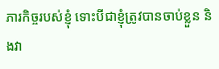ភារកិច្ចរបស់ខ្ញុំ ទោះបីជាខ្ញុំត្រូវបានចាប់ខ្លួន និងវា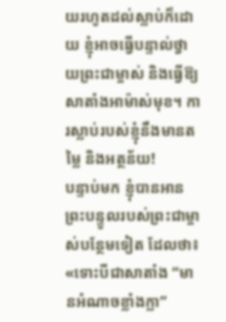យរហូតដល់ស្លាប់ក៏ដោយ ខ្ញុំអាចធ្វើបន្ទាល់ថ្វាយព្រះជាម្ចាស់ និងធ្វើឱ្យសាតាំងអាម៉ាស់មុខ។ ការស្លាប់របស់ខ្ញុំនឹងមានតម្លៃ និងអត្ថន័យ!
បន្ទាប់មក ខ្ញុំបានអានព្រះបន្ទូលរបស់ព្រះជាម្ចាស់បន្ថែមទៀត ដែលថា៖ «ទោះបីជាសាតាំង “មានអំណាចខ្លាំងក្លា”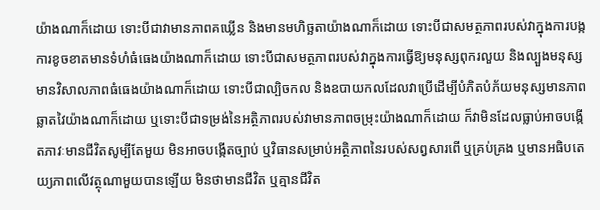យ៉ាងណាក៏ដោយ ទោះបីជាវាមានភាពគឃ្លើន និងមានមហិច្ឆតាយ៉ាងណាក៏ដោយ ទោះបីជាសមត្ថភាពរបស់វាក្នុងការបង្កការខូចខាតមានទំហំធំធេងយ៉ាងណាក៏ដោយ ទោះបីជាសមត្ថភាពរបស់វាក្នុងការធ្វើឱ្យមនុស្សពុករលួយ និងល្បួងមនុស្សមានវិសាលភាពធំធេងយ៉ាងណាក៏ដោយ ទោះបីជាល្បិចកល និងឧបាយកលដែលវាប្រើដើម្បីបំភិតបំភ័យមនុស្សមានភាពឆ្លាតវៃយ៉ាងណាក៏ដោយ ឬទោះបីជាទម្រង់នៃអត្ថិភាពរបស់វាមានភាពចម្រុះយ៉ាងណាក៏ដោយ ក៏វាមិនដែលធ្លាប់អាចបង្កើតភាវៈមានជីវិតសូម្បីតែមួយ មិនអាចបង្កើតច្បាប់ ឬវិធានសម្រាប់អត្ថិភាពនៃរបស់សព្វសារពើ ឬគ្រប់គ្រង ឬមានអធិបតេយ្យភាពលើវត្ថុណាមួយបានឡើយ មិនថាមានជីវិត ឬគ្មានជីវិត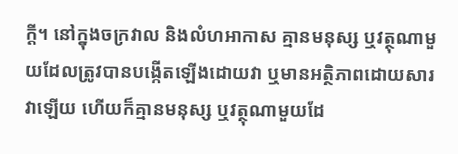ក្ដី។ នៅក្នុងចក្រវាល និងលំហអាកាស គ្មានមនុស្ស ឬវត្ថុណាមួយដែលត្រូវបានបង្កើតឡើងដោយវា ឬមានអត្ថិភាពដោយសារវាឡើយ ហើយក៏គ្មានមនុស្ស ឬវត្ថុណាមួយដែ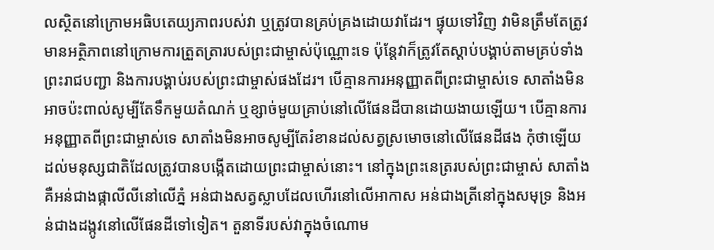លស្ថិតនៅក្រោមអធិបតេយ្យភាពរបស់វា ឬត្រូវបានគ្រប់គ្រងដោយវាដែរ។ ផ្ទុយទៅវិញ វាមិនត្រឹមតែត្រូវមានអត្ថិភាពនៅក្រោមការត្រួតត្រារបស់ព្រះជាម្ចាស់ប៉ុណ្ណោះទេ ប៉ុន្តែវាក៏ត្រូវតែស្ដាប់បង្គាប់តាមគ្រប់ទាំងព្រះរាជបញ្ជា និងការបង្គាប់របស់ព្រះជាម្ចាស់ផងដែរ។ បើគ្មានការអនុញ្ញាតពីព្រះជាម្ចាស់ទេ សាតាំងមិនអាចប៉ះពាល់សូម្បីតែទឹកមួយតំណក់ ឬខ្សាច់មួយគ្រាប់នៅលើផែនដីបានដោយងាយឡើយ។ បើគ្មានការអនុញ្ញាតពីព្រះជាម្ចាស់ទេ សាតាំងមិនអាចសូម្បីតែរំខានដល់សត្វស្រមោចនៅលើផែនដីផង កុំថាឡើយដល់មនុស្សជាតិដែលត្រូវបានបង្កើតដោយព្រះជាម្ចាស់នោះ។ នៅក្នុងព្រះនេត្ររបស់ព្រះជាម្ចាស់ សាតាំងគឺអន់ជាងផ្កាលីលីនៅលើភ្នំ អន់ជាងសត្វស្លាបដែលហើរនៅលើអាកាស អន់ជាងត្រីនៅក្នុងសមុទ្រ និងអន់ជាងដង្កូវនៅលើផែនដីទៅទៀត។ តួនាទីរបស់វាក្នុងចំណោម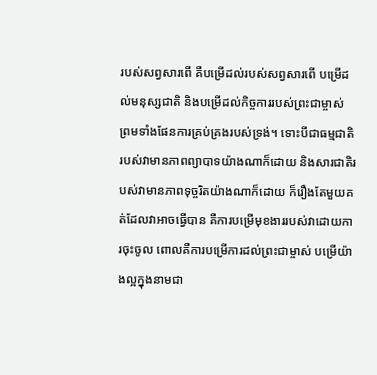របស់សព្វសារពើ គឺបម្រើដល់របស់សព្វសារពើ បម្រើដល់មនុស្សជាតិ និងបម្រើដល់កិច្ចការរបស់ព្រះជាម្ចាស់ ព្រមទាំងផែនការគ្រប់គ្រងរបស់ទ្រង់។ ទោះបីជាធម្មជាតិរបស់វាមានភាពព្យាបាទយ៉ាងណាក៏ដោយ និងសារជាតិរបស់វាមានភាពទុច្ចរិតយ៉ាងណាក៏ដោយ ក៏រឿងតែមួយគត់ដែលវាអាចធ្វើបាន គឺការបម្រើមុខងាររបស់វាដោយការចុះចូល ពោលគឺការបម្រើការដល់ព្រះជាម្ចាស់ បម្រើយ៉ាងល្អក្នុងនាមជា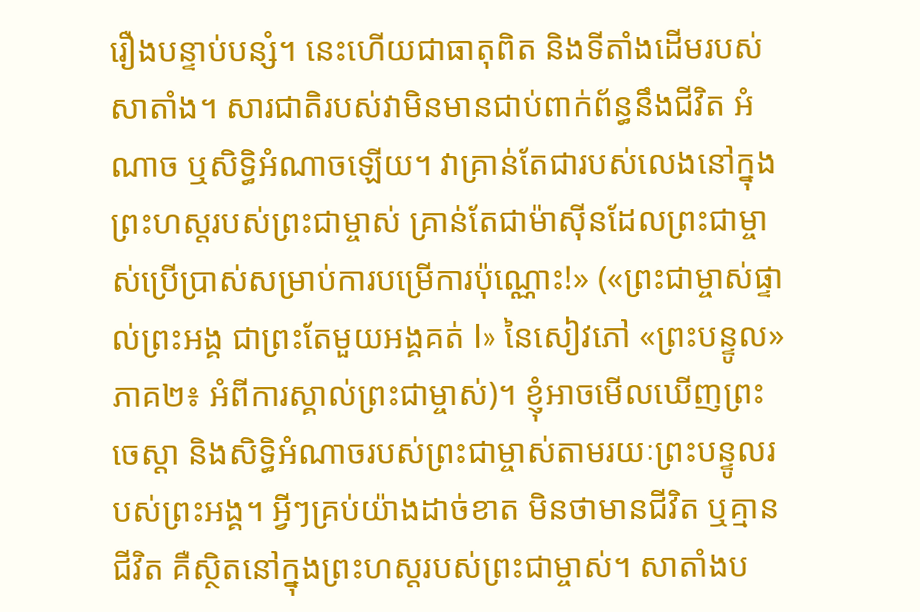រឿងបន្ទាប់បន្សំ។ នេះហើយជាធាតុពិត និងទីតាំងដើមរបស់សាតាំង។ សារជាតិរបស់វាមិនមានជាប់ពាក់ព័ន្ធនឹងជីវិត អំណាច ឬសិទ្ធិអំណាចឡើយ។ វាគ្រាន់តែជារបស់លេងនៅក្នុងព្រះហស្តរបស់ព្រះជាម្ចាស់ គ្រាន់តែជាម៉ាស៊ីនដែលព្រះជាម្ចាស់ប្រើប្រាស់សម្រាប់ការបម្រើការប៉ុណ្ណោះ!» («ព្រះជាម្ចាស់ផ្ទាល់ព្រះអង្គ ជាព្រះតែមួយអង្គគត់ I» នៃសៀវភៅ «ព្រះបន្ទូល» ភាគ២៖ អំពីការស្គាល់ព្រះជាម្ចាស់)។ ខ្ញុំអាចមើលឃើញព្រះចេស្ដា និងសិទ្ធិអំណាចរបស់ព្រះជាម្ចាស់តាមរយៈព្រះបន្ទូលរបស់ព្រះអង្គ។ អ្វីៗគ្រប់យ៉ាងដាច់ខាត មិនថាមានជីវិត ឬគ្មានជីវិត គឺស្ថិតនៅក្នុងព្រះហស្ដរបស់ព្រះជាម្ចាស់។ សាតាំងប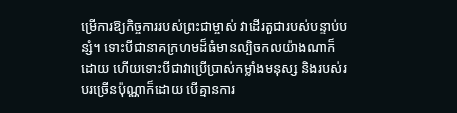ម្រើការឱ្យកិច្ចការរបស់ព្រះជាម្ចាស់ វាដើរតួជារបស់បន្ទាប់បន្សំ។ ទោះបីជានាគក្រហមដ៏ធំមានល្បិចកលយ៉ាងណាក៏ដោយ ហើយទោះបីជាវាប្រើប្រាស់កម្លាំងមនុស្ស និងរបស់របរច្រើនប៉ុណ្ណាក៏ដោយ បើគ្មានការ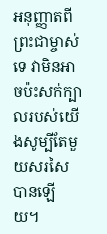អនុញ្ញាតពីព្រះជាម្ចាស់ទេ វាមិនអាចប៉ះសក់ក្បាលរបស់យើងសូម្បីតែមួយសរសៃបានឡើយ។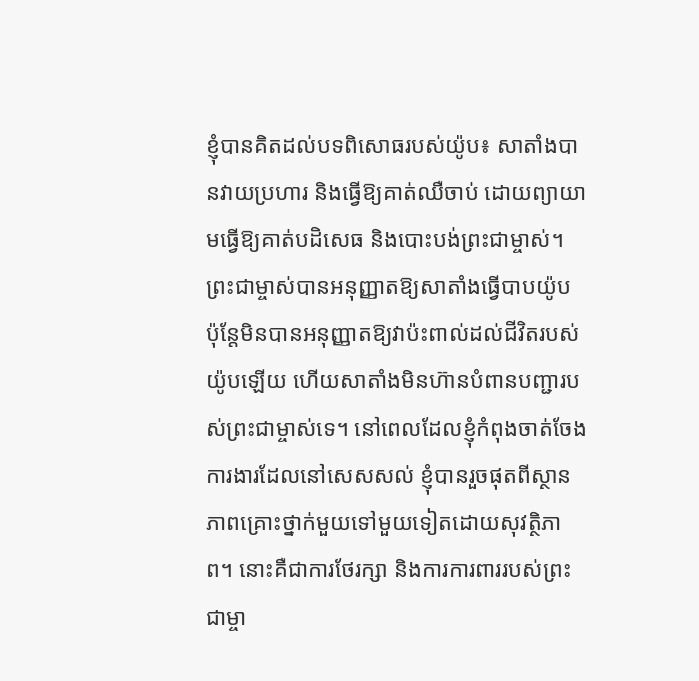ខ្ញុំបានគិតដល់បទពិសោធរបស់យ៉ូប៖ សាតាំងបានវាយប្រហារ និងធ្វើឱ្យគាត់ឈឺចាប់ ដោយព្យាយាមធ្វើឱ្យគាត់បដិសេធ និងបោះបង់ព្រះជាម្ចាស់។ ព្រះជាម្ចាស់បានអនុញ្ញាតឱ្យសាតាំងធ្វើបាបយ៉ូប ប៉ុន្តែមិនបានអនុញ្ញាតឱ្យវាប៉ះពាល់ដល់ជីវិតរបស់យ៉ូបឡើយ ហើយសាតាំងមិនហ៊ានបំពានបញ្ជារបស់ព្រះជាម្ចាស់ទេ។ នៅពេលដែលខ្ញុំកំពុងចាត់ចែងការងារដែលនៅសេសសល់ ខ្ញុំបានរួចផុតពីស្ថានភាពគ្រោះថ្នាក់មួយទៅមួយទៀតដោយសុវត្ថិភាព។ នោះគឺជាការថែរក្សា និងការការពាររបស់ព្រះជាម្ចា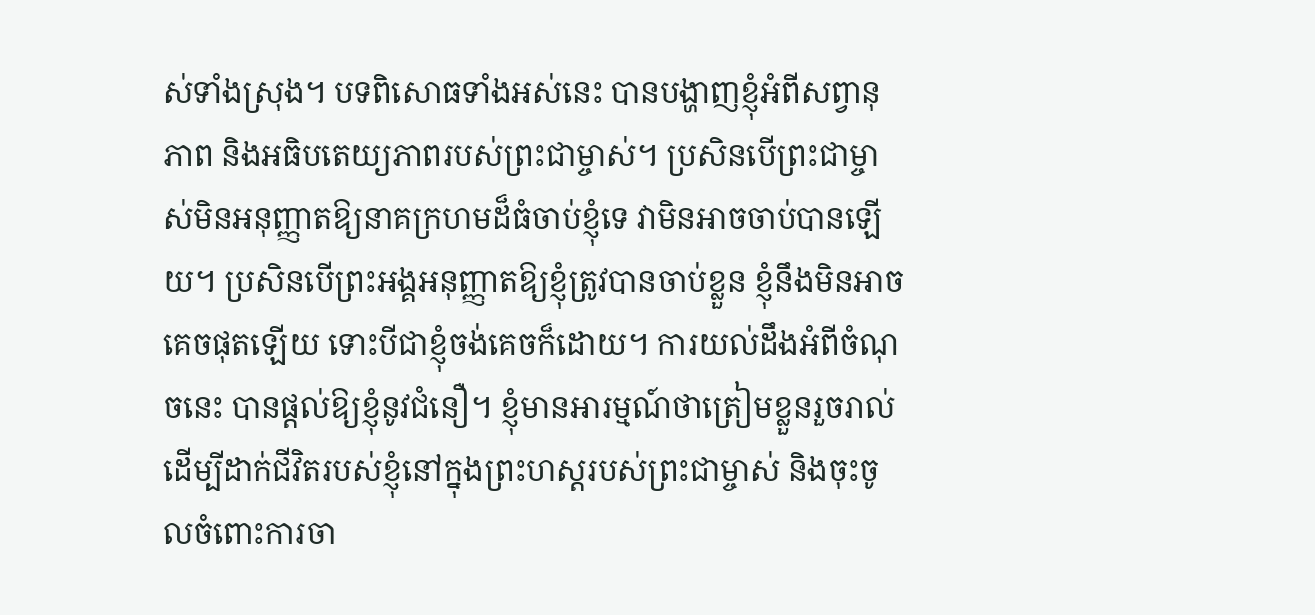ស់ទាំងស្រុង។ បទពិសោធទាំងអស់នេះ បានបង្ហាញខ្ញុំអំពីសព្វានុភាព និងអធិបតេយ្យភាពរបស់ព្រះជាម្ចាស់។ ប្រសិនបើព្រះជាម្ចាស់មិនអនុញ្ញាតឱ្យនាគក្រហមដ៏ធំចាប់ខ្ញុំទេ វាមិនអាចចាប់បានឡើយ។ ប្រសិនបើព្រះអង្គអនុញ្ញាតឱ្យខ្ញុំត្រូវបានចាប់ខ្លួន ខ្ញុំនឹងមិនអាចគេចផុតឡើយ ទោះបីជាខ្ញុំចង់គេចក៏ដោយ។ ការយល់ដឹងអំពីចំណុចនេះ បានផ្តល់ឱ្យខ្ញុំនូវជំនឿ។ ខ្ញុំមានអារម្មណ៍ថាត្រៀមខ្លួនរួចរាល់ ដើម្បីដាក់ជីវិតរបស់ខ្ញុំនៅក្នុងព្រះហស្ដរបស់ព្រះជាម្ចាស់ និងចុះចូលចំពោះការចា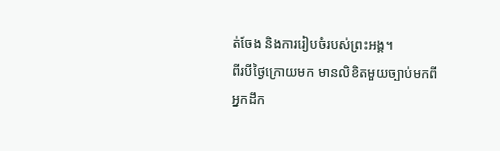ត់ចែង និងការរៀបចំរបស់ព្រះអង្គ។
ពីរបីថ្ងៃក្រោយមក មានលិខិតមួយច្បាប់មកពីអ្នកដឹក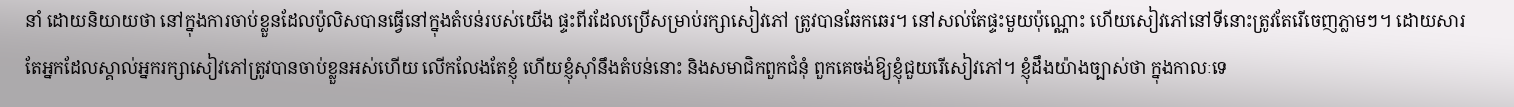នាំ ដោយនិយាយថា នៅក្នុងការចាប់ខ្លួនដែលប៉ូលិសបានធ្វើនៅក្នុងតំបន់របស់យើង ផ្ទះពីរដែលប្រើសម្រាប់រក្សាសៀវភៅ ត្រូវបានឆែកឆេរ។ នៅសល់តែផ្ទះមួយប៉ុណ្ណោះ ហើយសៀវភៅនៅទីនោះត្រូវតែរើចេញភ្លាមៗ។ ដោយសារតែអ្នកដែលស្គាល់អ្នករក្សាសៀវភៅត្រូវបានចាប់ខ្លួនអស់ហើយ លើកលែងតែខ្ញុំ ហើយខ្ញុំស៊ាំនឹងតំបន់នោះ និងសមាជិកពួកជំនុំ ពួកគេចង់ឱ្យខ្ញុំជួយរើសៀវភៅ។ ខ្ញុំដឹងយ៉ាងច្បាស់ថា ក្នុងកាលៈទេ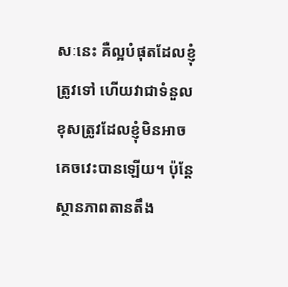សៈនេះ គឺល្អបំផុតដែលខ្ញុំត្រូវទៅ ហើយវាជាទំនួលខុសត្រូវដែលខ្ញុំមិនអាចគេចវេះបានឡើយ។ ប៉ុន្តែស្ថានភាពតានតឹង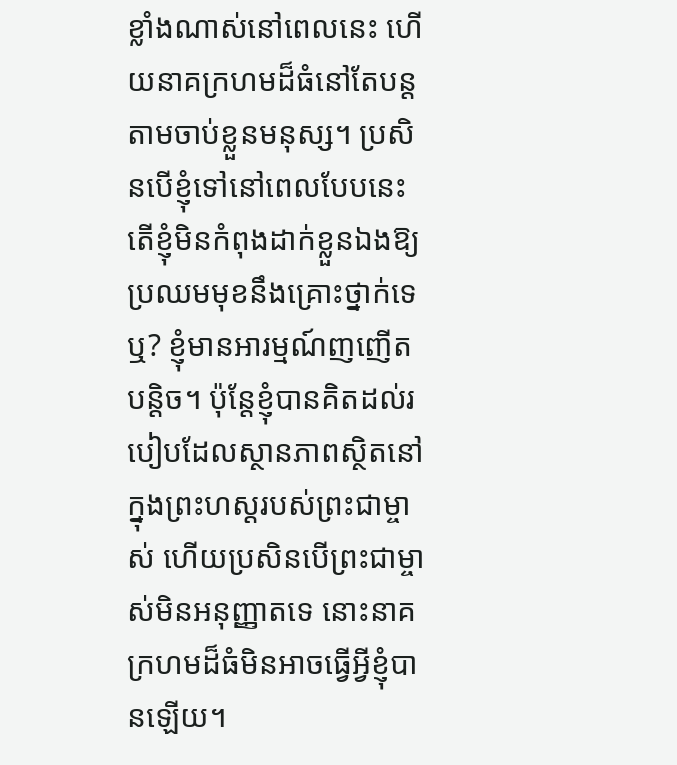ខ្លាំងណាស់នៅពេលនេះ ហើយនាគក្រហមដ៏ធំនៅតែបន្តតាមចាប់ខ្លួនមនុស្ស។ ប្រសិនបើខ្ញុំទៅនៅពេលបែបនេះ តើខ្ញុំមិនកំពុងដាក់ខ្លួនឯងឱ្យប្រឈមមុខនឹងគ្រោះថ្នាក់ទេឬ? ខ្ញុំមានអារម្មណ៍ញញើតបន្តិច។ ប៉ុន្តែខ្ញុំបានគិតដល់របៀបដែលស្ថានភាពស្ថិតនៅក្នុងព្រះហស្ដរបស់ព្រះជាម្ចាស់ ហើយប្រសិនបើព្រះជាម្ចាស់មិនអនុញ្ញាតទេ នោះនាគក្រហមដ៏ធំមិនអាចធ្វើអ្វីខ្ញុំបានឡើយ។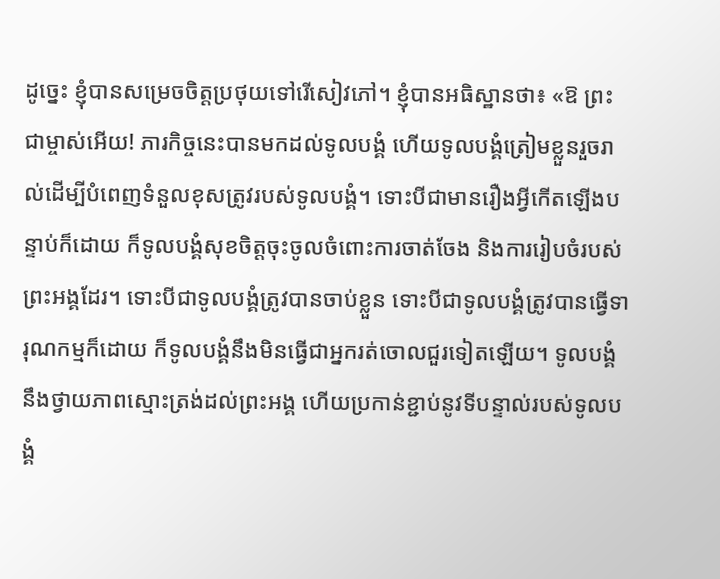ដូច្នេះ ខ្ញុំបានសម្រេចចិត្តប្រថុយទៅរើសៀវភៅ។ ខ្ញុំបានអធិស្ឋានថា៖ «ឱ ព្រះជាម្ចាស់អើយ! ភារកិច្ចនេះបានមកដល់ទូលបង្គំ ហើយទូលបង្គំត្រៀមខ្លួនរួចរាល់ដើម្បីបំពេញទំនួលខុសត្រូវរបស់ទូលបង្គំ។ ទោះបីជាមានរឿងអ្វីកើតឡើងបន្ទាប់ក៏ដោយ ក៏ទូលបង្គំសុខចិត្តចុះចូលចំពោះការចាត់ចែង និងការរៀបចំរបស់ព្រះអង្គដែរ។ ទោះបីជាទូលបង្គំត្រូវបានចាប់ខ្លួន ទោះបីជាទូលបង្គំត្រូវបានធ្វើទារុណកម្មក៏ដោយ ក៏ទូលបង្គំនឹងមិនធ្វើជាអ្នករត់ចោលជួរទៀតឡើយ។ ទូលបង្គំនឹងថ្វាយភាពស្មោះត្រង់ដល់ព្រះអង្គ ហើយប្រកាន់ខ្ជាប់នូវទីបន្ទាល់របស់ទូលបង្គំ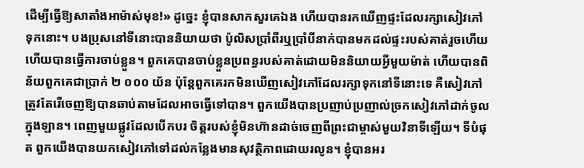ដើម្បីធ្វើឱ្យសាតាំងអាម៉ាស់មុខ!» ដូច្នេះ ខ្ញុំបានសាកសួរគេឯង ហើយបានរកឃើញផ្ទះដែលរក្សាសៀវភៅទុកនោះ។ បងប្រុសនៅទីនោះបាននិយាយថា ប៉ូលិសប្រាំពីរឬប្រាំបីនាក់បានមកដល់ផ្ទះរបស់គាត់រួចហើយ ហើយបានធ្វើការចាប់ខ្លួន។ ពួកគេបានចាប់ខ្លួនប្រពន្ធរបស់គាត់ដោយមិននិយាយអ្វីមួយម៉ាត់ ហើយបានពិន័យពួកគេជាប្រាក់ ២ ០០០ យ័ន ប៉ុន្តែពួកគេរកមិនឃើញសៀវភៅដែលរក្សាទុកនៅទីនោះទេ គឺសៀវភៅត្រូវតែរើចេញឱ្យបានឆាប់តាមដែលអាចធ្វើទៅបាន។ ពួកយើងបានប្រញាប់ប្រញាល់ច្រកសៀវភៅដាក់ចូលក្នុងឡាន។ ពេញមួយផ្លូវដែលបើកបរ ចិត្តរបស់ខ្ញុំមិនហ៊ានដាច់ចេញពីព្រះជាម្ចាស់មួយវិនាទីឡើយ។ ទីបំផុត ពួកយើងបានយកសៀវភៅទៅដល់កន្លែងមានសុវត្ថិភាពដោយរលូន។ ខ្ញុំបានអរ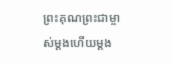ព្រះគុណព្រះជាម្ចាស់ម្ដងហើយម្ដង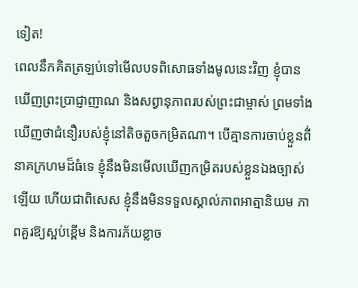ទៀត!
ពេលនឹកគិតត្រឡប់ទៅមើលបទពិសោធទាំងមូលនេះវិញ ខ្ញុំបានឃើញព្រះប្រាជ្ញាញាណ និងសព្វានុភាពរបស់ព្រះជាម្ចាស់ ព្រមទាំងឃើញថាជំនឿរបស់ខ្ញុំនៅតិចតួចកម្រិតណា។ បើគ្មានការចាប់ខ្លួនពី់នាគក្រហមដ៏ធំទេ ខ្ញុំនឹងមិនមើលឃើញកម្រិតរបស់ខ្លួនឯងច្បាស់ឡើយ ហើយជាពិសេស ខ្ញុំនឹងមិនទទួលស្គាល់ភាពអាត្មានិយម ភាពគួរឱ្យស្អប់ខ្ពើម និងការភ័យខ្លាច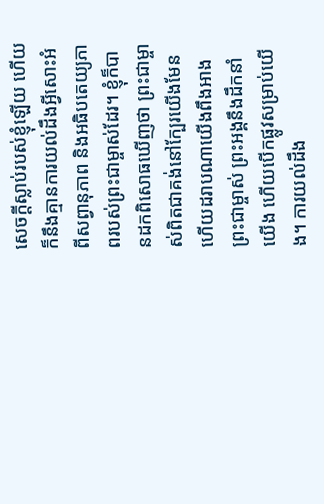សេចក្ដីស្លាប់របស់ខ្ញុំឡើយ ហើយក៏នឹងគ្មានការយល់ដឹងអ្វីសោះអំពីសព្វានុភាព និងអធិបតេយ្យភាពរបស់ព្រះជាម្ចាស់ដែរ។ ខ្ញុំក៏បានដកពិសោធឃើញថា ព្រះជាម្ចាស់ពិតជាគង់នៅក្បែរយើងមែន ហើយដរាបណាយើងពឹងអាងព្រះជាម្ចាស់ ព្រះអង្គនឹងដឹកនាំយើង ហើយបើកផ្លូវសម្រាប់យើង។ ការយល់ដឹង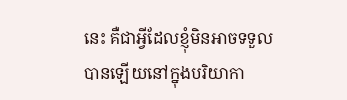នេះ គឺជាអ្វីដែលខ្ញុំមិនអាចទទួលបានឡើយនៅក្នុងបរិយាកា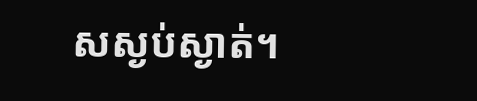សស្ងប់ស្ងាត់។